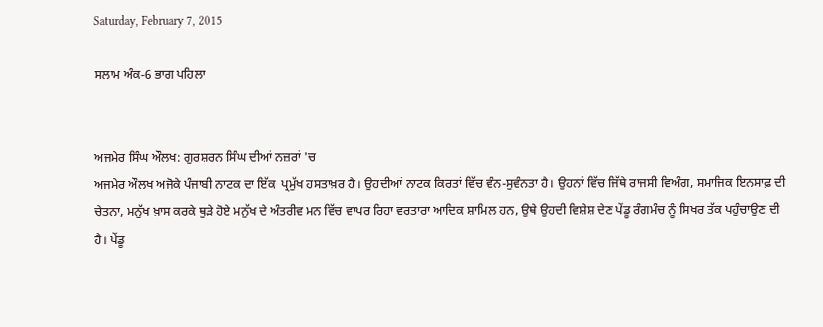Saturday, February 7, 2015

ਸਲਾਮ ਅੰਕ-6 ਭਾਗ ਪਹਿਲਾ


ਅਜਮੇਰ ਸਿੰਘ ਔਲਖ: ਗੁਰਸ਼ਰਨ ਸਿੰਘ ਦੀਆਂ ਨਜ਼ਰਾਂ 'ਚ
ਅਜਮੇਰ ਔਲਖ ਅਜੋਕੇ ਪੰਜਾਬੀ ਨਾਟਕ ਦਾ ਇੱਕ  ਪ੍ਰਮੁੱਖ ਹਸਤਾਖ਼ਰ ਹੈ। ਉਹਦੀਆਂ ਨਾਟਕ ਕਿਰਤਾਂ ਵਿੱਚ ਵੰਨ-ਸੁਵੰਨਤਾ ਹੈ। ਉਹਨਾਂ ਵਿੱਚ ਜਿੱਥੇ ਰਾਜਸੀ ਵਿਅੰਗ, ਸਮਾਜਿਕ ਇਨਸਾਫ਼ ਦੀ ਚੇਤਨਾ, ਮਨੁੱਖ ਖ਼ਾਸ ਕਰਕੇ ਥੁੜੇ ਹੋਏ ਮਨੁੱਖ ਦੇ ਅੰਤਰੀਵ ਮਨ ਵਿੱਚ ਵਾਪਰ ਰਿਹਾ ਵਰਤਾਰਾ ਆਦਿਕ ਸ਼ਾਮਿਲ ਹਨ, ਉਥੇ ਉਹਦੀ ਵਿਸ਼ੇਸ਼ ਦੇਣ ਪੇਂਡੂ ਰੰਗਮੰਚ ਨੂੰ ਸਿਖਰ ਤੱਕ ਪਹੁੰਚਾਉਣ ਦੀ ਹੈ। ਪੇਂਡੂ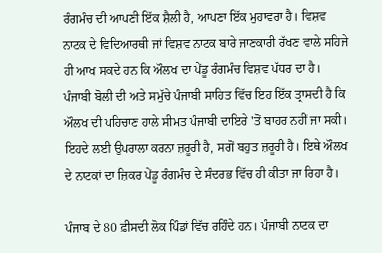ਰੰਗਮੰਚ ਦੀ ਆਪਣੀ ਇੱਕ ਸ਼ੈਲੀ ਹੈ, ਆਪਣਾ ਇੱਕ ਮੁਹਾਵਰਾ ਹੈ। ਵਿਸ਼ਵ ਨਾਟਕ ਦੇ ਵਿਦਿਆਰਥੀ ਜਾਂ ਵਿਸ਼ਵ ਨਾਟਕ ਬਾਰੇ ਜਾਣਕਾਰੀ ਰੱਖਣ ਵਾਲੇ ਸਹਿਜੇ ਹੀ ਆਖ ਸਕਦੇ ਹਨ ਕਿ ਔਲਖ ਦਾ ਪੇਂਡੂ ਰੰਗਮੰਚ ਵਿਸ਼ਵ ਪੱਧਰ ਦਾ ਹੈ। ਪੰਜਾਬੀ ਬੋਲੀ ਦੀ ਅਤੇ ਸਮੁੱਚੇ ਪੰਜਾਬੀ ਸਾਹਿਤ ਵਿੱਚ ਇਹ ਇੱਕ ਤ੍ਰਾਸਦੀ ਹੈ ਕਿ ਔਲਖ ਦੀ ਪਹਿਚਾਣ ਹਾਲੇ ਸੀਮਤ ਪੰਜਾਬੀ ਦਾਇਰੇ 'ਤੋਂ ਬਾਹਰ ਨਹੀਂ ਜਾ ਸਕੀ। ਇਹਦੇ ਲਈ ਉਪਰਾਲਾ ਕਰਨਾ ਜ਼ਰੂਰੀ ਹੈ, ਸਗੋਂ ਬਹੁਤ ਜ਼ਰੂਰੀ ਹੈ। ਇਥੇ ਔਲਖ ਦੇ ਨਾਟਕਾਂ ਦਾ ਜ਼ਿਕਰ ਪੇਂਡੂ ਰੰਗਮੰਚ ਦੇ ਸੰਦਰਭ ਵਿੱਚ ਹੀ ਕੀਤਾ ਜਾ ਰਿਹਾ ਹੈ।

ਪੰਜਾਬ ਦੇ 80 ਫ਼ੀਸਦੀ ਲੋਕ ਪਿੰਡਾਂ ਵਿੱਚ ਰਹਿੰਦੇ ਹਨ। ਪੰਜਾਬੀ ਨਾਟਕ ਦਾ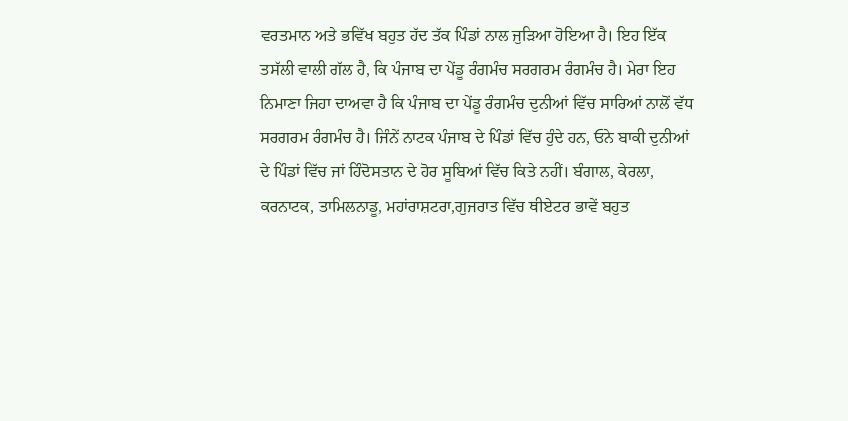ਵਰਤਮਾਨ ਅਤੇ ਭਵਿੱਖ ਬਹੁਤ ਹੱਦ ਤੱਕ ਪਿੰਡਾਂ ਨਾਲ ਜੁੜਿਆ ਹੋਇਆ ਹੈ। ਇਹ ਇੱਕ ਤਸੱਲੀ ਵਾਲੀ ਗੱਲ ਹੈ, ਕਿ ਪੰਜਾਬ ਦਾ ਪੇਂਡੂ ਰੰਗਮੰਚ ਸਰਗਰਮ ਰੰਗਮੰਚ ਹੈ। ਮੇਰਾ ਇਹ ਨਿਮਾਣਾ ਜਿਹਾ ਦਾਅਵਾ ਹੈ ਕਿ ਪੰਜਾਬ ਦਾ ਪੇਂਡੂ ਰੰਗਮੰਚ ਦੁਨੀਆਂ ਵਿੱਚ ਸਾਰਿਆਂ ਨਾਲੋਂ ਵੱਧ ਸਰਗਰਮ ਰੰਗਮੰਚ ਹੈ। ਜਿੰਨੇਂ ਨਾਟਕ ਪੰਜਾਬ ਦੇ ਪਿੰਡਾਂ ਵਿੱਚ ਹੁੰਦੇ ਹਨ, ਓਨੇ ਬਾਕੀ ਦੁਨੀਆਂ ਦੇ ਪਿੰਡਾਂ ਵਿੱਚ ਜਾਂ ਹਿੰਦੋਸਤਾਨ ਦੇ ਹੋਰ ਸੂਬਿਆਂ ਵਿੱਚ ਕਿਤੇ ਨਹੀਂ। ਬੰਗਾਲ, ਕੇਰਲਾ, ਕਰਨਾਟਕ, ਤਾਮਿਲਨਾਡੂ, ਮਹਾਂਰਾਸ਼ਟਰਾ,ਗੁਜਰਾਤ ਵਿੱਚ ਥੀਏਟਰ ਭਾਵੇਂ ਬਹੁਤ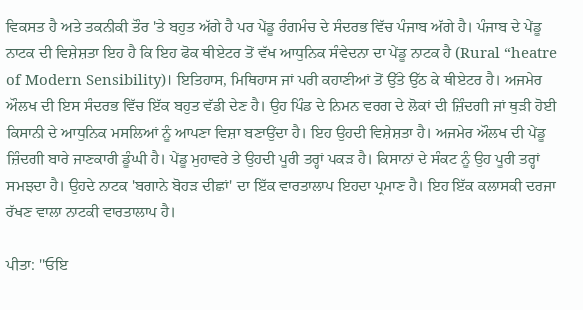ਵਿਕਸਤ ਹੈ ਅਤੇ ਤਕਨੀਕੀ ਤੌਰ 'ਤੇ ਬਹੁਤ ਅੱਗੇ ਹੈ ਪਰ ਪੇਂਡੂ ਰੰਗਮੰਚ ਦੇ ਸੰਦਰਭ ਵਿੱਚ ਪੰਜਾਬ ਅੱਗੇ ਹੈ। ਪੰਜਾਬ ਦੇ ਪੇਂਡੂ ਨਾਟਕ ਦੀ ਵਿਸ਼ੇਸ਼ਤਾ ਇਹ ਹੈ ਕਿ ਇਹ ਫੋਕ ਥੀਏਟਰ ਤੋਂ ਵੱਖ ਆਧੁਨਿਕ ਸੰਵੇਦਨਾ ਦਾ ਪੇਂਡੂ ਨਾਟਕ ਹੈ (Rural “heatre of Modern Sensibility)। ਇਤਿਹਾਸ, ਮਿਥਿਹਾਸ ਜਾਂ ਪਰੀ ਕਹਾਣੀਆਂ ਤੋਂ ਉੱਤੇ ਉੱਠ ਕੇ ਥੀਏਟਰ ਹੈ। ਅਜਮੇਰ ਔਲਖ ਦੀ ਇਸ ਸੰਦਰਭ ਵਿੱਚ ਇੱਕ ਬਹੁਤ ਵੱਡੀ ਦੇਣ ਹੈ। ਉਹ ਪਿੰਡ ਦੇ ਨਿਮਨ ਵਰਗ ਦੇ ਲੋਕਾਂ ਦੀ ਜ਼ਿੰਦਗੀ ਜਾਂ ਥੁੜੀ ਹੋਈ ਕਿਸਾਨੀ ਦੇ ਆਧੁਨਿਕ ਮਸਲਿਆਂ ਨੂੰ ਆਪਣਾ ਵਿਸ਼ਾ ਬਣਾਉਂਦਾ ਹੈ। ਇਹ ਉਹਦੀ ਵਿਸ਼ੇਸ਼ਤਾ ਹੈ। ਅਜਮੇਰ ਔਲਖ ਦੀ ਪੇਂਡੂ ਜ਼ਿੰਦਗੀ ਬਾਰੇ ਜਾਣਕਾਰੀ ਡੂੰਘੀ ਹੈ। ਪੇਂਡੂ ਮੁਹਾਵਰੇ ਤੇ ਉਹਦੀ ਪੂਰੀ ਤਰ੍ਹਾਂ ਪਕੜ ਹੈ। ਕਿਸਾਨਾਂ ਦੇ ਸੰਕਟ ਨੂੰ ਉਹ ਪੂਰੀ ਤਰ੍ਹਾਂ ਸਮਝਦਾ ਹੈ। ਉਹਦੇ ਨਾਟਕ 'ਬਗਾਨੇ ਬੋਹੜ ਦੀਛਾਂ' ਦਾ ਇੱਕ ਵਾਰਤਾਲਾਪ ਇਹਦਾ ਪ੍ਰਮਾਣ ਹੈ। ਇਹ ਇੱਕ ਕਲਾਸਕੀ ਦਰਜਾ ਰੱਖਣ ਵਾਲਾ ਨਾਟਕੀ ਵਾਰਤਾਲਾਪ ਹੈ।

ਪੀਤਾ: ''ਓਇ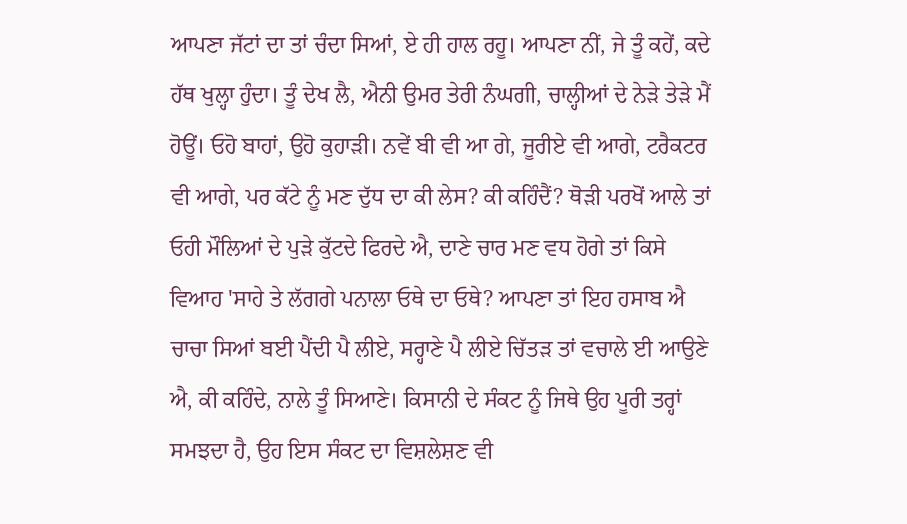ਆਪਣਾ ਜੱਟਾਂ ਦਾ ਤਾਂ ਚੰਦਾ ਸਿਆਂ, ਏ ਹੀ ਹਾਲ ਰਹੂ। ਆਪਣਾ ਨੀਂ, ਜੇ ਤੂੰ ਕਹੇਂ, ਕਦੇ ਹੱਥ ਖੁਲ੍ਹਾ ਹੁੰਦਾ। ਤੂੰ ਦੇਖ ਲੈ, ਐਨੀ ਉਮਰ ਤੇਰੀ ਨੰਘਗੀ, ਚਾਲ੍ਹੀਆਂ ਦੇ ਨੇੜੇ ਤੇੜੇ ਮੈਂ ਹੋਊਂ। ਓਹੋ ਬਾਹਾਂ, ਉਹੋ ਕੁਹਾੜੀ। ਨਵੇਂ ਬੀ ਵੀ ਆ ਗੇ, ਜੂਰੀਏ ਵੀ ਆਗੇ, ਟਰੈਕਟਰ ਵੀ ਆਗੇ, ਪਰ ਕੱਟੇ ਨੂੰ ਮਣ ਦੁੱਧ ਦਾ ਕੀ ਲੇਸ? ਕੀ ਕਹਿੰਦੈਂ? ਥੋੜੀ ਪਰਖੋਂ ਆਲੇ ਤਾਂ ਓਹੀ ਮੌਲਿਆਂ ਦੇ ਪੁੜੇ ਕੁੱਟਦੇ ਫਿਰਦੇ ਐ, ਦਾਣੇ ਚਾਰ ਮਣ ਵਧ ਹੋਗੇ ਤਾਂ ਕਿਸੇ ਵਿਆਹ 'ਸਾਹੇ ਤੇ ਲੱਗਗੇ ਪਨਾਲਾ ਓਥੇ ਦਾ ਓਥੇ? ਆਪਣਾ ਤਾਂ ਇਹ ਹਸਾਬ ਐ ਚਾਚਾ ਸਿਆਂ ਬਈ ਪੈਂਦੀ ਪੈ ਲੀਏ, ਸਰ੍ਹਾਣੇ ਪੈ ਲੀਏ ਚਿੱਤੜ ਤਾਂ ਵਚਾਲੇ ਈ ਆਉਣੇ ਐ, ਕੀ ਕਹਿੰਦੇ, ਨਾਲੇ ਤੂੰ ਸਿਆਣੇ। ਕਿਸਾਨੀ ਦੇ ਸੰਕਟ ਨੂੰ ਜਿਥੇ ਉਹ ਪੂਰੀ ਤਰ੍ਹਾਂ ਸਮਝਦਾ ਹੈ, ਉਹ ਇਸ ਸੰਕਟ ਦਾ ਵਿਸ਼ਲੇਸ਼ਣ ਵੀ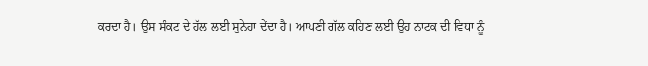ਕਰਦਾ ਹੈ। ਉਸ ਸੰਕਟ ਦੇ ਹੱਲ ਲਈ ਸੁਨੇਹਾ ਦੇਂਦਾ ਹੈ। ਆਪਣੀ ਗੱਲ ਕਹਿਣ ਲਈ ਉਹ ਨਾਟਕ ਦੀ ਵਿਧਾ ਨੂੰ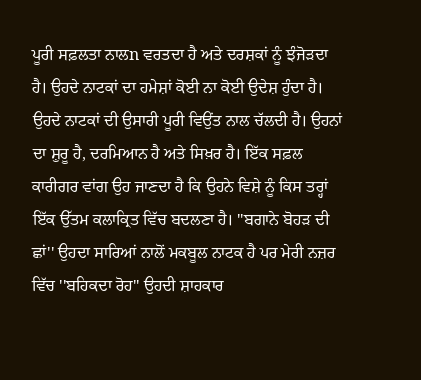ਪੂਰੀ ਸਫ਼ਲਤਾ ਨਾਲn ਵਰਤਦਾ ਹੈ ਅਤੇ ਦਰਸ਼ਕਾਂ ਨੂੰ ਝੰਜੋੜਦਾ ਹੈ। ਉਹਦੇ ਨਾਟਕਾਂ ਦਾ ਹਮੇਸ਼ਾਂ ਕੋਈ ਨਾ ਕੋਈ ਉਦੇਸ਼ ਹੁੰਦਾ ਹੈ। ਉਹਦੇ ਨਾਟਕਾਂ ਦੀ ਉਸਾਰੀ ਪੂਰੀ ਵਿਉਂਤ ਨਾਲ ਚੱਲਦੀ ਹੈ। ਉਹਨਾਂ ਦਾ ਸ਼ੁਰੂ ਹੈ, ਦਰਮਿਆਨ ਹੈ ਅਤੇ ਸਿਖ਼ਰ ਹੈ। ਇੱਕ ਸਫ਼ਲ ਕਾਰੀਗਰ ਵਾਂਗ ਉਹ ਜਾਣਦਾ ਹੈ ਕਿ ਉਹਨੇ ਵਿਸ਼ੇ ਨੂੰ ਕਿਸ ਤਰ੍ਹਾਂ ਇੱਕ ਉੱਤਮ ਕਲਾਕ੍ਰਿਤ ਵਿੱਚ ਬਦਲਣਾ ਹੈ। ''ਬਗਾਨੇ ਬੋਹੜ ਦੀ ਛਾਂ'' ਉਹਦਾ ਸਾਰਿਆਂ ਨਾਲੋਂ ਮਕਬੂਲ ਨਾਟਕ ਹੈ ਪਰ ਮੇਰੀ ਨਜ਼ਰ ਵਿੱਚ ''ਬਹਿਕਦਾ ਰੋਹ'' ਉਹਦੀ ਸ਼ਾਹਕਾਰ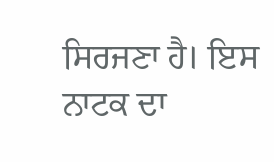ਸਿਰਜਣਾ ਹੈ। ਇਸ ਨਾਟਕ ਦਾ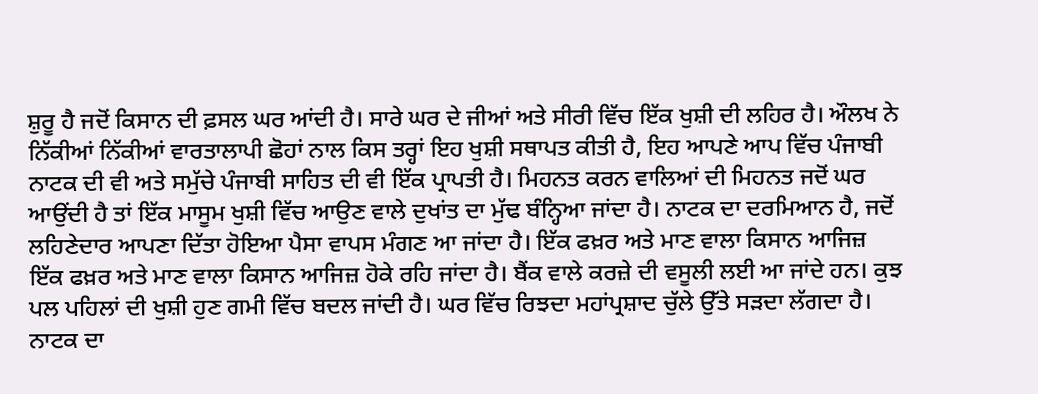ਸ਼ੁਰੂ ਹੈ ਜਦੋਂ ਕਿਸਾਨ ਦੀ ਫ਼ਸਲ ਘਰ ਆਂਦੀ ਹੈ। ਸਾਰੇ ਘਰ ਦੇ ਜੀਆਂ ਅਤੇ ਸੀਰੀ ਵਿੱਚ ਇੱਕ ਖੁਸ਼ੀ ਦੀ ਲਹਿਰ ਹੈ। ਔਲਖ ਨੇ ਨਿੱਕੀਆਂ ਨਿੱਕੀਆਂ ਵਾਰਤਾਲਾਪੀ ਛੋਹਾਂ ਨਾਲ ਕਿਸ ਤਰ੍ਹਾਂ ਇਹ ਖੁਸ਼ੀ ਸਥਾਪਤ ਕੀਤੀ ਹੈ, ਇਹ ਆਪਣੇ ਆਪ ਵਿੱਚ ਪੰਜਾਬੀ ਨਾਟਕ ਦੀ ਵੀ ਅਤੇ ਸਮੁੱਚੇ ਪੰਜਾਬੀ ਸਾਹਿਤ ਦੀ ਵੀ ਇੱਕ ਪ੍ਰਾਪਤੀ ਹੈ। ਮਿਹਨਤ ਕਰਨ ਵਾਲਿਆਂ ਦੀ ਮਿਹਨਤ ਜਦੋਂ ਘਰ ਆਉਂਦੀ ਹੈ ਤਾਂ ਇੱਕ ਮਾਸੂਮ ਖੁਸ਼ੀ ਵਿੱਚ ਆਉਣ ਵਾਲੇ ਦੁਖਾਂਤ ਦਾ ਮੁੱਢ ਬੰਨ੍ਹਿਆ ਜਾਂਦਾ ਹੈ। ਨਾਟਕ ਦਾ ਦਰਮਿਆਨ ਹੈ, ਜਦੋਂ ਲਹਿਣੇਦਾਰ ਆਪਣਾ ਦਿੱਤਾ ਹੋਇਆ ਪੈਸਾ ਵਾਪਸ ਮੰਗਣ ਆ ਜਾਂਦਾ ਹੈ। ਇੱਕ ਫਖ਼ਰ ਅਤੇ ਮਾਣ ਵਾਲਾ ਕਿਸਾਨ ਆਜਿਜ਼ ਇੱਕ ਫਖ਼ਰ ਅਤੇ ਮਾਣ ਵਾਲਾ ਕਿਸਾਨ ਆਜਿਜ਼ ਹੋਕੇ ਰਹਿ ਜਾਂਦਾ ਹੈ। ਬੈਂਕ ਵਾਲੇ ਕਰਜ਼ੇ ਦੀ ਵਸੂਲੀ ਲਈ ਆ ਜਾਂਦੇ ਹਨ। ਕੁਝ ਪਲ ਪਹਿਲਾਂ ਦੀ ਖੁਸ਼ੀ ਹੁਣ ਗਮੀ ਵਿੱਚ ਬਦਲ ਜਾਂਦੀ ਹੈ। ਘਰ ਵਿੱਚ ਰਿਝਦਾ ਮਹਾਂਪ੍ਰਸ਼ਾਦ ਚੁੱਲੇ ਉੱਤੇ ਸੜਦਾ ਲੱਗਦਾ ਹੈ। ਨਾਟਕ ਦਾ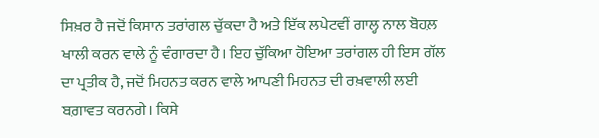ਸਿਖ਼ਰ ਹੈ ਜਦੋਂ ਕਿਸਾਨ ਤਰਾਂਗਲ ਚੁੱਕਦਾ ਹੈ ਅਤੇ ਇੱਕ ਲਪੇਟਵੀਂ ਗਾਲ੍ਹ ਨਾਲ ਬੋਹਲ਼ ਖਾਲੀ ਕਰਨ ਵਾਲੇ ਨੂੰ ਵੰਗਾਰਦਾ ਹੈ। ਇਹ ਚੁੱਕਿਆ ਹੋਇਆ ਤਰਾਂਗਲ ਹੀ ਇਸ ਗੱਲ ਦਾ ਪ੍ਰਤੀਕ ਹੈ, ਜਦੋਂ ਮਿਹਨਤ ਕਰਨ ਵਾਲੇ ਆਪਣੀ ਮਿਹਨਤ ਦੀ ਰਖ਼ਵਾਲੀ ਲਈ ਬਗ਼ਾਵਤ ਕਰਨਗੇ। ਕਿਸੇ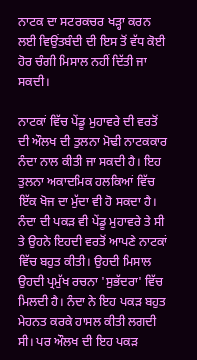ਨਾਟਕ ਦਾ ਸਟਰਕਚਰ ਖੜ੍ਹਾ ਕਰਨ ਲਈ ਵਿਉਂਤਬੰਦੀ ਦੀ ਇਸ ਤੋਂ ਵੱਧ ਕੋਈ ਹੋਰ ਚੰਗੀ ਮਿਸਾਲ ਨਹੀਂ ਦਿੱਤੀ ਜਾ ਸਕਦੀ।

ਨਾਟਕਾਂ ਵਿੱਚ ਪੇਂਡੂ ਮੁਹਾਵਰੇ ਦੀ ਵਰਤੋਂ ਦੀ ਔਲਖ ਦੀ ਤੁਲਨਾ ਮੋਢੀ ਨਾਟਕਕਾਰ ਨੰਦਾ ਨਾਲ ਕੀਤੀ ਜਾ ਸਕਦੀ ਹੈ। ਇਹ ਤੁਲਨਾ ਅਕਾਦਮਿਕ ਹਲਕਿਆਂ ਵਿੱਚ ਇੱਕ ਖੋਜ ਦਾ ਮੁੱਦਾ ਵੀ ਹੋ ਸਕਦਾ ਹੈ। ਨੰਦਾ ਦੀ ਪਕੜ ਵੀ ਪੇਂਡੂ ਮੁਹਾਵਰੇ ਤੇ ਸੀ ਤੇ ਉਹਨੇ ਇਹਦੀ ਵਰਤੋਂ ਆਪਣੇ ਨਾਟਕਾਂ ਵਿੱਚ ਬਹੁਤ ਕੀਤੀ। ਉਹਦੀ ਮਿਸਾਲ ਉਹਦੀ ਪ੍ਰਮੁੱਖ ਰਚਨਾ 'ਸੁਭੱਦਰਾ' ਵਿੱਚ ਮਿਲਦੀ ਹੈ। ਨੰਦਾ ਨੇ ਇਹ ਪਕੜ ਬਹੁਤ ਮੇਹਨਤ ਕਰਕੇ ਹਾਸਲ ਕੀਤੀ ਲਗਦੀ ਸੀ। ਪਰ ਔਲਖ ਦੀ ਇਹ ਪਕੜ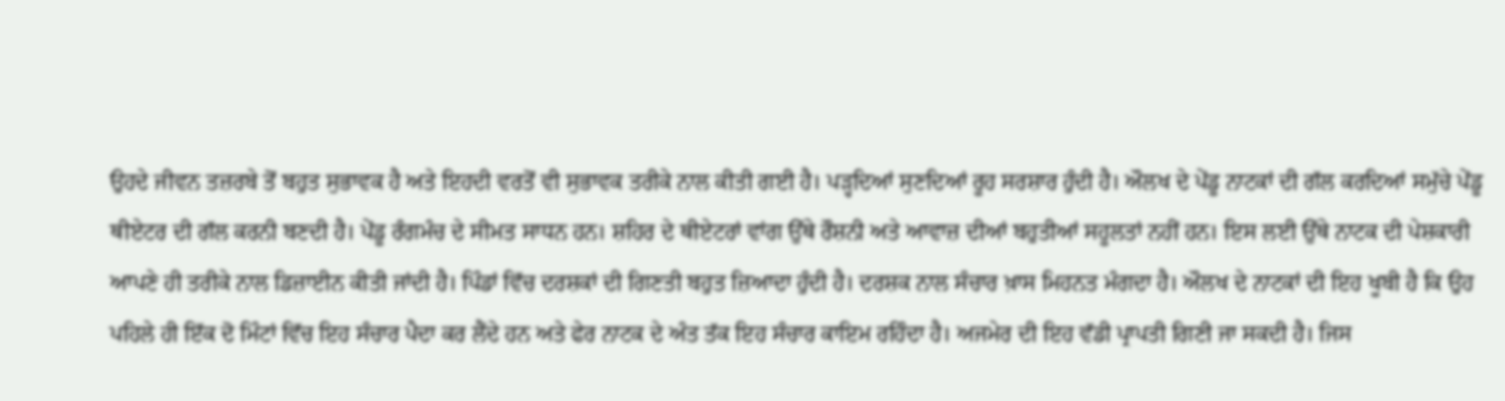ਉਹਦੇ ਜੀਵਨ ਤਜ਼ਰਬੇ ਤੋਂ ਬਹੁਤ ਸੁਭਾਵਕ ਹੈ ਅਤੇ ਇਹਦੀ ਵਰਤੋਂ ਵੀ ਸੁਭਾਵਕ ਤਰੀਕੇ ਨਾਲ ਕੀਤੀ ਗਈ ਹੈ। ਪੜ੍ਹਦਿਆਂ ਸੁਣਦਿਆਂ ਰੂਹ ਸਰਸ਼ਾਰ ਹੁੰਦੀ ਹੈ। ਔਲਖ ਦੇ ਪੇਂਡੂ ਨਾਟਕਾਂ ਦੀ ਗੱਲ ਕਰਦਿਆਂ ਸਮੁੱਚੇ ਪੇਂਡੂ ਥੀਏਟਰ ਦੀ ਗੱਲ ਕਰਨੀ ਬਣਦੀ ਹੈ। ਪੇਂਡੂ ਰੰਗਮੰਚ ਦੇ ਸੀਮਤ ਸਾਧਨ ਹਨ। ਸ਼ਹਿਰ ਦੇ ਥੀਏਟਰਾਂ ਵਾਂਗ ਉੱਥੇ ਰੌਸ਼ਨੀ ਅਤੇ ਆਵਾਜ਼ ਦੀਆਂ ਬਹੁਤੀਆਂ ਸਹੂਲਤਾਂ ਨਹੀਂ ਹਨ। ਇਸ ਲਈ ਉੱਥੇ ਨਾਟਕ ਦੀ ਪੇਸ਼ਕਾਰੀ ਆਪਣੇ ਹੀ ਤਰੀਕੇ ਨਾਲ ਡਿਜ਼ਾਈਨ ਕੀਤੀ ਜਾਂਦੀ ਹੈ। ਪਿੰਡਾਂ ਵਿੱਚ ਦਰਸ਼ਕਾਂ ਦੀ ਗਿਣਤੀ ਬਹੁਤ ਜ਼ਿਆਦਾ ਹੁੰਦੀ ਹੈ। ਦਰਸ਼ਕ ਨਾਲ ਸੰਚਾਰ ਖ਼ਾਸ ਮਿਹਨਤ ਮੰਗਦਾ ਹੈ। ਔਲਖ ਦੇ ਨਾਟਕਾਂ ਦੀ ਇਹ ਖੂਬੀ ਹੈ ਕਿ ਉਹ ਪਹਿਲੇ ਹੀ ਇੱਕ ਦੋ ਮਿੰਟਾਂ ਵਿੱਚ ਇਹ ਸੰਚਾਰ ਪੈਦਾ ਕਰ ਲੈਂਦੇ ਹਨ ਅਤੇ ਫੇਰ ਨਾਟਕ ਦੇ ਅੰਤ ਤੱਕ ਇਹ ਸੰਚਾਰ ਕਾਇਮ ਰਹਿੰਦਾ ਹੈ। ਅਜਮੇਰ ਦੀ ਇਹ ਵੱਡੀ ਪ੍ਰਾਪਤੀ ਗਿਣੀ ਜਾ ਸਕਦੀ ਹੈ। ਜਿਸ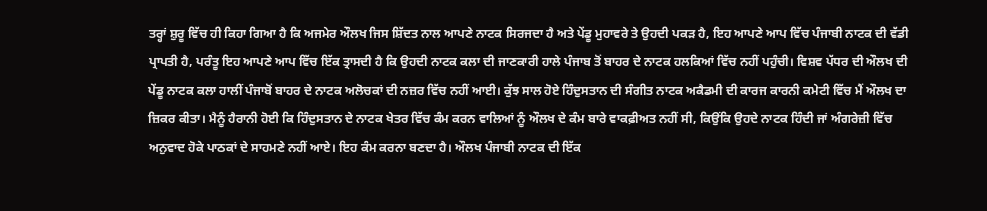ਤਰ੍ਹਾਂ ਸ਼ੁਰੂ ਵਿੱਚ ਹੀ ਕਿਹਾ ਗਿਆ ਹੈ ਕਿ ਅਜਮੇਰ ਔਲਖ ਜਿਸ ਸ਼ਿੱਦਤ ਨਾਲ ਆਪਣੇ ਨਾਟਕ ਸਿਰਜਦਾ ਹੈ ਅਤੇ ਪੇਂਡੂ ਮੁਹਾਵਰੇ ਤੇ ਉਹਦੀ ਪਕੜ ਹੈ, ਇਹ ਆਪਣੇ ਆਪ ਵਿੱਚ ਪੰਜਾਬੀ ਨਾਟਕ ਦੀ ਵੱਡੀ ਪ੍ਰਾਪਤੀ ਹੈ, ਪਰੰਤੂ ਇਹ ਆਪਣੇ ਆਪ ਵਿੱਚ ਇੱਕ ਤ੍ਰਾਸਦੀ ਹੈ ਕਿ ਉਹਦੀ ਨਾਟਕ ਕਲਾ ਦੀ ਜਾਣਕਾਰੀ ਹਾਲੇ ਪੰਜਾਬ ਤੋਂ ਬਾਹਰ ਦੇ ਨਾਟਕ ਹਲਕਿਆਂ ਵਿੱਚ ਨਹੀਂ ਪਹੁੰਚੀ। ਵਿਸ਼ਵ ਪੱਧਰ ਦੀ ਔਲਖ ਦੀ ਪੇਂਡੂ ਨਾਟਕ ਕਲਾ ਹਾਲੀਂ ਪੰਜਾਬੋਂ ਬਾਹਰ ਦੇ ਨਾਟਕ ਅਲੋਚਕਾਂ ਦੀ ਨਜ਼ਰ ਵਿੱਚ ਨਹੀਂ ਆਈ। ਕੁੱਝ ਸਾਲ ਹੋਏ ਹਿੰਦੁਸਤਾਨ ਦੀ ਸੰਗੀਤ ਨਾਟਕ ਅਕੈਡਮੀ ਦੀ ਕਾਰਜ ਕਾਰਨੀ ਕਮੇਟੀ ਵਿੱਚ ਮੈਂ ਔਲਖ ਦਾ ਜ਼ਿਕਰ ਕੀਤਾ। ਮੈਨੂੰ ਹੈਰਾਨੀ ਹੋਈ ਕਿ ਹਿੰਦੁਸਤਾਨ ਦੇ ਨਾਟਕ ਖੇਤਰ ਵਿੱਚ ਕੰਮ ਕਰਨ ਵਾਲਿਆਂ ਨੂੰ ਔਲਖ ਦੇ ਕੰਮ ਬਾਰੇ ਵਾਕਫ਼ੀਅਤ ਨਹੀਂ ਸੀ, ਕਿਉਂਕਿ ਉਹਦੇ ਨਾਟਕ ਹਿੰਦੀ ਜਾਂ ਅੰਗਰੇਜ਼ੀ ਵਿੱਚ ਅਨੁਵਾਦ ਹੋਕੇ ਪਾਠਕਾਂ ਦੇ ਸਾਹਮਣੇ ਨਹੀਂ ਆਏ। ਇਹ ਕੰਮ ਕਰਨਾ ਬਣਦਾ ਹੈ। ਔਲਖ ਪੰਜਾਬੀ ਨਾਟਕ ਦੀ ਇੱਕ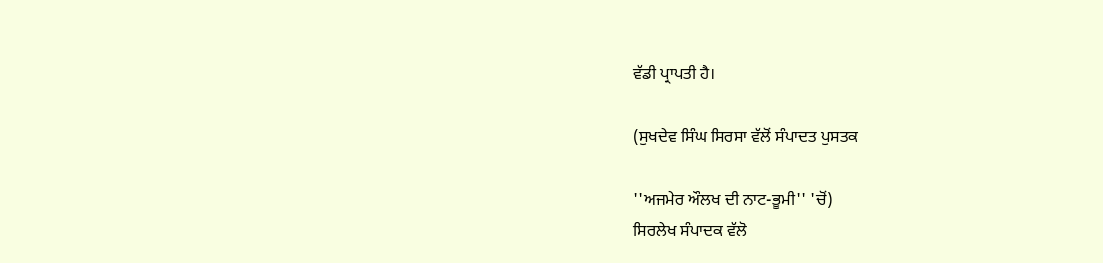ਵੱਡੀ ਪ੍ਰਾਪਤੀ ਹੈ।

(ਸੁਖਦੇਵ ਸਿੰਘ ਸਿਰਸਾ ਵੱਲੋਂ ਸੰਪਾਦਤ ਪੁਸਤਕ

''ਅਜਮੇਰ ਔਲਖ ਦੀ ਨਾਟ-ਭੂਮੀ'' 'ਚੋਂ)
ਸਿਰਲੇਖ ਸੰਪਾਦਕ ਵੱਲੋ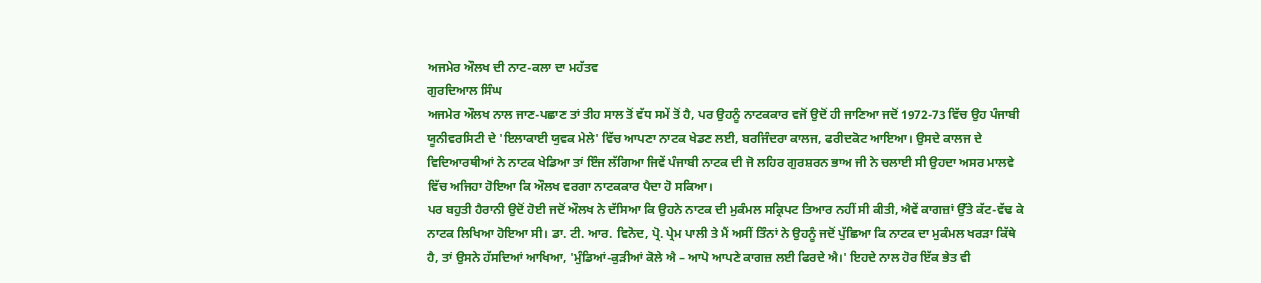ਅਜਮੇਰ ਔਲਖ ਦੀ ਨਾਟ-ਕਲਾ ਦਾ ਮਹੱਤਵ
ਗੁਰਦਿਆਲ ਸਿੰਘ
ਅਜਮੇਰ ਔਲਖ ਨਾਲ ਜਾਣ-ਪਛਾਣ ਤਾਂ ਤੀਹ ਸਾਲ ਤੋਂ ਵੱਧ ਸਮੇਂ ਤੋਂ ਹੈ, ਪਰ ਉਹਨੂੰ ਨਾਟਕਕਾਰ ਵਜੋਂ ਉਦੋਂ ਹੀ ਜਾਣਿਆ ਜਦੋਂ 1972-73 ਵਿੱਚ ਉਹ ਪੰਜਾਬੀ ਯੂਨੀਵਰਸਿਟੀ ਦੇ 'ਇਲਾਕਾਈ ਯੁਵਕ ਮੇਲੇ' ਵਿੱਚ ਆਪਣਾ ਨਾਟਕ ਖੇਡਣ ਲਈ, ਬਰਜਿੰਦਰਾ ਕਾਲਜ, ਫਰੀਦਕੋਟ ਆਇਆ। ਉਸਦੇ ਕਾਲਜ ਦੇ ਵਿਦਿਆਰਥੀਆਂ ਨੇ ਨਾਟਕ ਖੇਡਿਆ ਤਾਂ ਇੰਜ ਲੱਗਿਆ ਜਿਵੇਂ ਪੰਜਾਬੀ ਨਾਟਕ ਦੀ ਜੋ ਲਹਿਰ ਗੁਰਸ਼ਰਨ ਭਾਅ ਜੀ ਨੇ ਚਲਾਈ ਸੀ ਉਹਦਾ ਅਸਰ ਮਾਲਵੇ ਵਿੱਚ ਅਜਿਹਾ ਹੋਇਆ ਕਿ ਔਲਖ ਵਰਗਾ ਨਾਟਕਕਾਰ ਪੈਦਾ ਹੋ ਸਕਿਆ।
ਪਰ ਬਹੁਤੀ ਹੈਰਾਨੀ ਉਦੋਂ ਹੋਈ ਜਦੋਂ ਔਲਖ ਨੇ ਦੱਸਿਆ ਕਿ ਉਹਨੇ ਨਾਟਕ ਦੀ ਮੁਕੰਮਲ ਸਕ੍ਰਿਪਟ ਤਿਆਰ ਨਹੀਂ ਸੀ ਕੀਤੀ, ਐਵੇਂ ਕਾਗਜ਼ਾਂ ਉੱਤੇ ਕੱਟ-ਵੱਢ ਕੇ ਨਾਟਕ ਲਿਖਿਆ ਹੋਇਆ ਸੀ। ਡਾ. ਟੀ. ਆਰ. ਵਿਨੋਦ, ਪ੍ਰੋ. ਪ੍ਰੇਮ ਪਾਲੀ ਤੇ ਮੈਂ ਅਸੀਂ ਤਿੰਨਾਂ ਨੇ ਉਹਨੂੰ ਜਦੋਂ ਪੁੱਛਿਆ ਕਿ ਨਾਟਕ ਦਾ ਮੁਕੰਮਲ ਖਰੜਾ ਕਿੱਥੇ ਹੈ, ਤਾਂ ਉਸਨੇ ਹੱਸਦਿਆਂ ਆਖਿਆ, 'ਮੁੰਡਿਆਂ-ਕੁੜੀਆਂ ਕੋਲੇ ਐ – ਆਪੋ ਆਪਣੇ ਕਾਗਜ਼ ਲਈ ਫਿਰਦੇ ਐ।' ਇਹਦੇ ਨਾਲ ਹੋਰ ਇੱਕ ਭੇਤ ਵੀ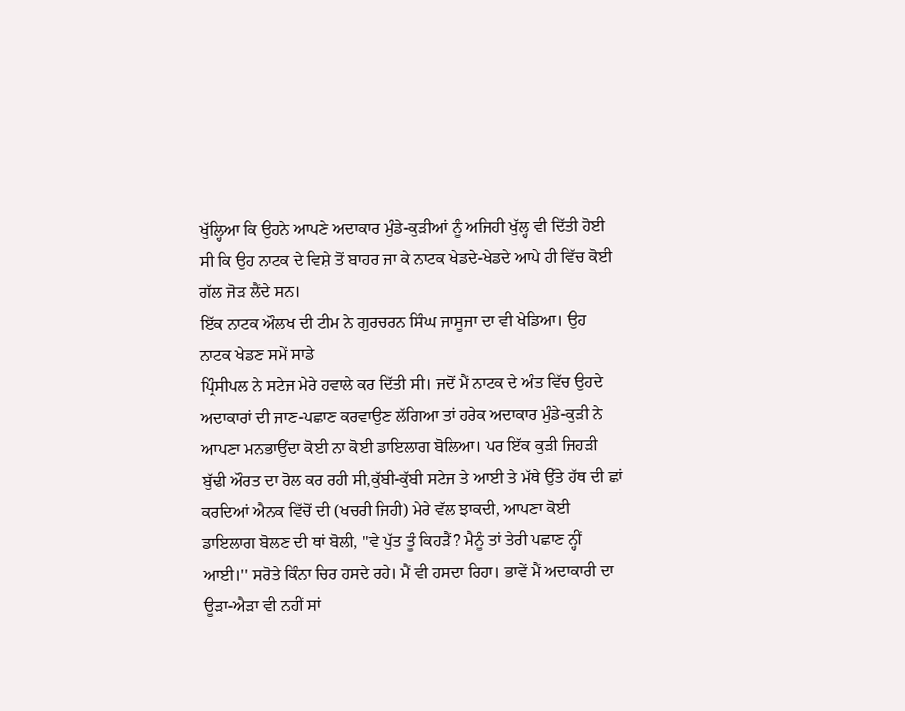ਖੁੱਲ੍ਹਿਆ ਕਿ ਉਹਨੇ ਆਪਣੇ ਅਦਾਕਾਰ ਮੁੰਡੇ-ਕੁੜੀਆਂ ਨੂੰ ਅਜਿਹੀ ਖੁੱਲ੍ਹ ਵੀ ਦਿੱਤੀ ਹੋਈ ਸੀ ਕਿ ਉਹ ਨਾਟਕ ਦੇ ਵਿਸ਼ੇ ਤੋਂ ਬਾਹਰ ਜਾ ਕੇ ਨਾਟਕ ਖੇਡਦੇ-ਖੇਡਦੇ ਆਪੇ ਹੀ ਵਿੱਚ ਕੋਈ ਗੱਲ ਜੋੜ ਲੈਂਦੇ ਸਨ।
ਇੱਕ ਨਾਟਕ ਔਲਖ ਦੀ ਟੀਮ ਨੇ ਗੁਰਚਰਨ ਸਿੰਘ ਜਾਸੂਜਾ ਦਾ ਵੀ ਖੇਡਿਆ। ਉਹ ਨਾਟਕ ਖੇਡਣ ਸਮੇਂ ਸਾਡੇ
ਪ੍ਰਿੰਸੀਪਲ ਨੇ ਸਟੇਜ ਮੇਰੇ ਹਵਾਲੇ ਕਰ ਦਿੱਤੀ ਸੀ। ਜਦੋਂ ਮੈਂ ਨਾਟਕ ਦੇ ਅੰਤ ਵਿੱਚ ਉਹਦੇ ਅਦਾਕਾਰਾਂ ਦੀ ਜਾਣ-ਪਛਾਣ ਕਰਵਾਉਣ ਲੱਗਿਆ ਤਾਂ ਹਰੇਕ ਅਦਾਕਾਰ ਮੁੰਡੇ-ਕੁੜੀ ਨੇ ਆਪਣਾ ਮਨਭਾਉਂਦਾ ਕੋਈ ਨਾ ਕੋਈ ਡਾਇਲਾਗ ਬੋਲਿਆ। ਪਰ ਇੱਕ ਕੁੜੀ ਜਿਹੜੀ ਬੁੱਢੀ ਔਰਤ ਦਾ ਰੋਲ ਕਰ ਰਹੀ ਸੀ,ਕੁੱਬੀ-ਕੁੱਬੀ ਸਟੇਜ ਤੇ ਆਈ ਤੇ ਮੱਥੇ ਉੱਤੇ ਹੱਥ ਦੀ ਛਾਂ ਕਰਦਿਆਂ ਐਨਕ ਵਿੱਚੋਂ ਦੀ (ਖਚਰੀ ਜਿਹੀ) ਮੇਰੇ ਵੱਲ ਝਾਕਦੀ, ਆਪਣਾ ਕੋਈ ਡਾਇਲਾਗ ਬੋਲਣ ਦੀ ਥਾਂ ਬੋਲੀ, ''ਵੇ ਪੁੱਤ ਤੂੰ ਕਿਹੜੈਂ? ਮੈਨੂੰ ਤਾਂ ਤੇਰੀ ਪਛਾਣ ਨ੍ਹੀਂ ਆਈ।'' ਸਰੋਤੇ ਕਿੰਨਾ ਚਿਰ ਹਸਦੇ ਰਹੇ। ਮੈਂ ਵੀ ਹਸਦਾ ਰਿਹਾ। ਭਾਵੇਂ ਮੈਂ ਅਦਾਕਾਰੀ ਦਾ ਊੜਾ-ਐੜਾ ਵੀ ਨਹੀਂ ਸਾਂ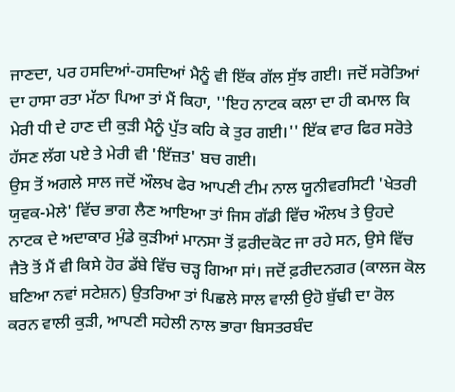ਜਾਣਦਾ, ਪਰ ਹਸਦਿਆਂ-ਹਸਦਿਆਂ ਮੈਨੂੰ ਵੀ ਇੱਕ ਗੱਲ ਸੁੱਝ ਗਈ। ਜਦੋਂ ਸਰੋਤਿਆਂ ਦਾ ਹਾਸਾ ਰਤਾ ਮੱਠਾ ਪਿਆ ਤਾਂ ਮੈਂ ਕਿਹਾ, ''ਇਹ ਨਾਟਕ ਕਲਾ ਦਾ ਹੀ ਕਮਾਲ ਕਿ ਮੇਰੀ ਧੀ ਦੇ ਹਾਣ ਦੀ ਕੁੜੀ ਮੈਨੂੰ ਪੁੱਤ ਕਹਿ ਕੇ ਤੁਰ ਗਈ।'' ਇੱਕ ਵਾਰ ਫਿਰ ਸਰੋਤੇ ਹੱਸਣ ਲੱਗ ਪਏ ਤੇ ਮੇਰੀ ਵੀ 'ਇੱਜ਼ਤ' ਬਚ ਗਈ।
ਉਸ ਤੋਂ ਅਗਲੇ ਸਾਲ ਜਦੋਂ ਔਲਖ ਫੇਰ ਆਪਣੀ ਟੀਮ ਨਾਲ ਯੂਨੀਵਰਸਿਟੀ 'ਖੇਤਰੀ ਯੁਵਕ-ਮੇਲੇ' ਵਿੱਚ ਭਾਗ ਲੈਣ ਆਇਆ ਤਾਂ ਜਿਸ ਗੱਡੀ ਵਿੱਚ ਔਲਖ ਤੇ ਉਹਦੇ ਨਾਟਕ ਦੇ ਅਦਾਕਾਰ ਮੁੰਡੇ ਕੁੜੀਆਂ ਮਾਨਸਾ ਤੋਂ ਫ਼ਰੀਦਕੋਟ ਜਾ ਰਹੇ ਸਨ, ਉਸੇ ਵਿੱਚ ਜੈਤੋ ਤੋਂ ਮੈਂ ਵੀ ਕਿਸੇ ਹੋਰ ਡੱਬੇ ਵਿੱਚ ਚੜ੍ਹ ਗਿਆ ਸਾਂ। ਜਦੋਂ ਫ਼ਰੀਦਨਗਰ (ਕਾਲਜ ਕੋਲ ਬਣਿਆ ਨਵਾਂ ਸਟੇਸ਼ਨ) ਉਤਰਿਆ ਤਾਂ ਪਿਛਲੇ ਸਾਲ ਵਾਲੀ ਉਹੋ ਬੁੱਢੀ ਦਾ ਰੋਲ ਕਰਨ ਵਾਲੀ ਕੁੜੀ, ਆਪਣੀ ਸਹੇਲੀ ਨਾਲ ਭਾਰਾ ਬਿਸਤਰਬੰਦ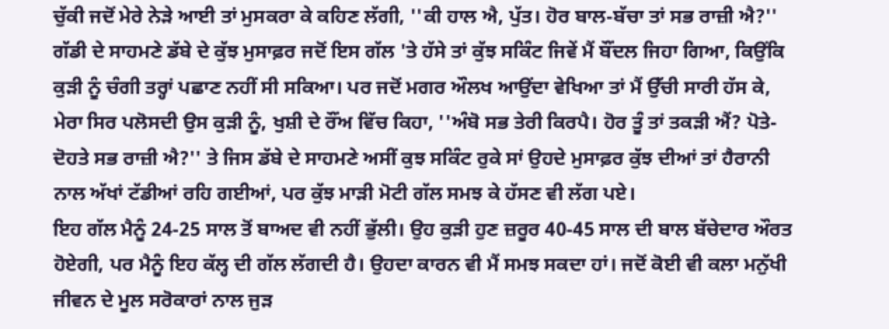ਚੁੱਕੀ ਜਦੋਂ ਮੇਰੇ ਨੇੜੇ ਆਈ ਤਾਂ ਮੁਸਕਰਾ ਕੇ ਕਹਿਣ ਲੱਗੀ, ''ਕੀ ਹਾਲ ਐ, ਪੁੱਤ। ਹੋਰ ਬਾਲ-ਬੱਚਾ ਤਾਂ ਸਭ ਰਾਜ਼ੀ ਐ?'' ਗੱਡੀ ਦੇ ਸਾਹਮਣੇ ਡੱਬੇ ਦੇ ਕੁੱਝ ਮੁਸਾਫ਼ਰ ਜਦੋਂ ਇਸ ਗੱਲ 'ਤੇ ਹੱਸੇ ਤਾਂ ਕੁੱਝ ਸਕਿੰਟ ਜਿਵੇਂ ਮੈਂ ਬੌਂਦਲ ਜਿਹਾ ਗਿਆ, ਕਿਉਂਕਿ ਕੁੜੀ ਨੂੰ ਚੰਗੀ ਤਰ੍ਹਾਂ ਪਛਾਣ ਨਹੀਂ ਸੀ ਸਕਿਆ। ਪਰ ਜਦੋਂ ਮਗਰ ਔਲਖ ਆਉਂਦਾ ਵੇਖਿਆ ਤਾਂ ਮੈਂ ਉੱਚੀ ਸਾਰੀ ਹੱਸ ਕੇ, ਮੇਰਾ ਸਿਰ ਪਲੋਸਦੀ ਉਸ ਕੁੜੀ ਨੂੰ, ਖੁਸ਼ੀ ਦੇ ਰੌਂਅ ਵਿੱਚ ਕਿਹਾ, ''ਅੰਬੋ ਸਭ ਤੇਰੀ ਕਿਰਪੈ। ਹੋਰ ਤੂੰ ਤਾਂ ਤਕੜੀ ਐਂ? ਪੋਤੇ-ਦੋਹਤੇ ਸਭ ਰਾਜ਼ੀ ਐ?'' ਤੇ ਜਿਸ ਡੱਬੇ ਦੇ ਸਾਹਮਣੇ ਅਸੀਂ ਕੁਝ ਸਕਿੰਟ ਰੁਕੇ ਸਾਂ ਉਹਦੇ ਮੁਸਾਫ਼ਰ ਕੁੱਝ ਦੀਆਂ ਤਾਂ ਹੈਰਾਨੀ ਨਾਲ ਅੱਖਾਂ ਟੱਡੀਆਂ ਰਹਿ ਗਈਆਂ, ਪਰ ਕੁੱਝ ਮਾੜੀ ਮੋਟੀ ਗੱਲ ਸਮਝ ਕੇ ਹੱਸਣ ਵੀ ਲੱਗ ਪਏ।
ਇਹ ਗੱਲ ਮੈਨੂੰ 24-25 ਸਾਲ ਤੋਂ ਬਾਅਦ ਵੀ ਨਹੀਂ ਭੁੱਲੀ। ਉਹ ਕੁੜੀ ਹੁਣ ਜ਼ਰੂਰ 40-45 ਸਾਲ ਦੀ ਬਾਲ ਬੱਚੇਦਾਰ ਔਰਤ ਹੋਏਗੀ, ਪਰ ਮੈਨੂੰ ਇਹ ਕੱਲ੍ਹ ਦੀ ਗੱਲ ਲੱਗਦੀ ਹੈ। ਉਹਦਾ ਕਾਰਨ ਵੀ ਮੈਂ ਸਮਝ ਸਕਦਾ ਹਾਂ। ਜਦੋਂ ਕੋਈ ਵੀ ਕਲਾ ਮਨੁੱਖੀ ਜੀਵਨ ਦੇ ਮੂਲ ਸਰੋਕਾਰਾਂ ਨਾਲ ਜੁੜ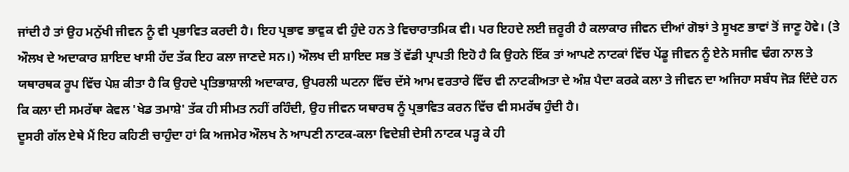ਜਾਂਦੀ ਹੈ ਤਾਂ ਉਹ ਮਨੁੱਖੀ ਜੀਵਨ ਨੂੰ ਵੀ ਪ੍ਰਭਾਵਿਤ ਕਰਦੀ ਹੈ। ਇਹ ਪ੍ਰਭਾਵ ਭਾਵੁਕ ਵੀ ਹੁੰਦੇ ਹਨ ਤੇ ਵਿਚਾਰਾਤਮਿਕ ਵੀ। ਪਰ ਇਹਦੇ ਲਈ ਜ਼ਰੂਰੀ ਹੈ ਕਲਾਕਾਰ ਜੀਵਨ ਦੀਆਂ ਗੋਝਾਂ ਤੇ ਸੂਖਣ ਭਾਵਾਂ ਤੋਂ ਜਾਣੂ ਹੋਵੇ। (ਤੇ ਔਲਖ ਦੇ ਅਦਾਕਾਰ ਸ਼ਾਇਦ ਖਾਸੀ ਹੱਦ ਤੱਕ ਇਹ ਕਲਾ ਜਾਣਦੇ ਸਨ।) ਔਲਖ ਦੀ ਸ਼ਾਇਦ ਸਭ ਤੋਂ ਵੱਡੀ ਪ੍ਰਾਪਤੀ ਇਹੋ ਹੈ ਕਿ ਉਹਨੇ ਇੱਕ ਤਾਂ ਆਪਣੇ ਨਾਟਕਾਂ ਵਿੱਚ ਪੇਂਡੂ ਜੀਵਨ ਨੂੰ ਏਨੇ ਸਜੀਵ ਢੰਗ ਨਾਲ ਤੇ ਯਥਾਰਥਕ ਰੂਪ ਵਿੱਚ ਪੇਸ਼ ਕੀਤਾ ਹੈ ਕਿ ਉਹਦੇ ਪ੍ਰਤਿਭਾਸ਼ਾਲੀ ਅਦਾਕਾਰ, ਉਪਰਲੀ ਘਟਨਾ ਵਿੱਚ ਦੱਸੇ ਆਮ ਵਰਤਾਰੇ ਵਿੱਚ ਵੀ ਨਾਟਕੀਅਤਾ ਦੇ ਅੰਸ਼ ਪੈਦਾ ਕਰਕੇ ਕਲਾ ਤੇ ਜੀਵਨ ਦਾ ਅਜਿਹਾ ਸਬੰਧ ਜੋੜ ਦਿੰਦੇ ਹਨ ਕਿ ਕਲਾ ਦੀ ਸਮਰੱਥਾ ਕੇਵਲ 'ਖੇਡ ਤਮਾਸ਼ੇ' ਤੱਕ ਹੀ ਸੀਮਤ ਨਹੀਂ ਰਹਿੰਦੀ, ਉਹ ਜੀਵਨ ਯਥਾਰਥ ਨੂੰ ਪ੍ਰਭਾਵਿਤ ਕਰਨ ਵਿੱਚ ਵੀ ਸਮਰੱਥ ਹੁੰਦੀ ਹੈ।
ਦੂਸਰੀ ਗੱਲ ਏਥੇ ਮੈਂ ਇਹ ਕਹਿਣੀ ਚਾਹੁੰਦਾ ਹਾਂ ਕਿ ਅਜਮੇਰ ਔਲਖ ਨੇ ਆਪਣੀ ਨਾਟਕ-ਕਲਾ ਵਿਦੇਸ਼ੀ ਦੇਸੀ ਨਾਟਕ ਪੜ੍ਹ ਕੇ ਹੀ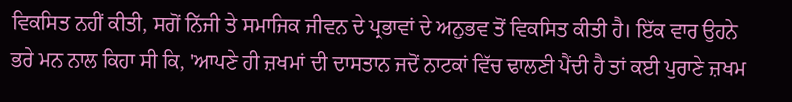ਵਿਕਸਿਤ ਨਹੀਂ ਕੀਤੀ, ਸਗੋਂ ਨਿੱਜੀ ਤੇ ਸਮਾਜਿਕ ਜੀਵਨ ਦੇ ਪ੍ਰਭਾਵਾਂ ਦੇ ਅਨੁਭਵ ਤੋਂ ਵਿਕਸਿਤ ਕੀਤੀ ਹੈ। ਇੱਕ ਵਾਰ ਉਹਨੇ ਭਰੇ ਮਨ ਨਾਲ ਕਿਹਾ ਸੀ ਕਿ, 'ਆਪਣੇ ਹੀ ਜ਼ਖਮਾਂ ਦੀ ਦਾਸਤਾਨ ਜਦੋਂ ਨਾਟਕਾਂ ਵਿੱਚ ਢਾਲਣੀ ਪੈਂਦੀ ਹੈ ਤਾਂ ਕਈ ਪੁਰਾਣੇ ਜ਼ਖਮ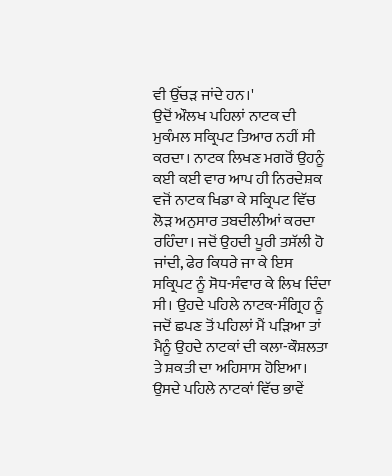ਵੀ ਉੱਚੜ ਜਾਂਦੇ ਹਨ।'
ਉਦੋਂ ਔਲਖ ਪਹਿਲਾਂ ਨਾਟਕ ਦੀ ਮੁਕੰਮਲ ਸਕ੍ਰਿਪਟ ਤਿਆਰ ਨਹੀਂ ਸੀ ਕਰਦਾ। ਨਾਟਕ ਲਿਖਣ ਮਗਰੋਂ ਉਹਨੂੰ ਕਈ ਕਈ ਵਾਰ ਆਪ ਹੀ ਨਿਰਦੇਸ਼ਕ ਵਜੋਂ ਨਾਟਕ ਖਿਡਾ ਕੇ ਸਕ੍ਰਿਪਟ ਵਿੱਚ ਲੋੜ ਅਨੁਸਾਰ ਤਬਦੀਲੀਆਂ ਕਰਦਾ ਰਹਿੰਦਾ। ਜਦੋਂ ਉਹਦੀ ਪੂਰੀ ਤਸੱਲੀ ਹੋ ਜਾਂਦੀ, ਫੇਰ ਕਿਧਰੇ ਜਾ ਕੇ ਇਸ ਸਕ੍ਰਿਪਟ ਨੂੰ ਸੋਧ-ਸੰਵਾਰ ਕੇ ਲਿਖ ਦਿੰਦਾ ਸੀ। ਉਹਦੇ ਪਹਿਲੇ ਨਾਟਕ-ਸੰਗ੍ਰਿਹ ਨੂੰ ਜਦੋਂ ਛਪਣ ਤੋਂ ਪਹਿਲਾਂ ਮੈਂ ਪੜਿਆ ਤਾਂ ਮੈਨੂੰ ਉਹਦੇ ਨਾਟਕਾਂ ਦੀ ਕਲਾ-ਕੌਸ਼ਲਤਾ ਤੇ ਸ਼ਕਤੀ ਦਾ ਅਹਿਸਾਸ ਹੋਇਆ। ਉਸਦੇ ਪਹਿਲੇ ਨਾਟਕਾਂ ਵਿੱਚ ਭਾਵੇਂ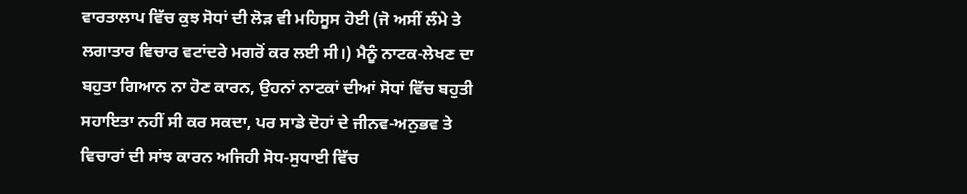ਵਾਰਤਾਲਾਪ ਵਿੱਚ ਕੁਝ ਸੋਧਾਂ ਦੀ ਲੋੜ ਵੀ ਮਹਿਸੂਸ ਹੋਈ (ਜੋ ਅਸੀਂ ਲੰਮੇ ਤੇ ਲਗਾਤਾਰ ਵਿਚਾਰ ਵਟਾਂਦਰੇ ਮਗਰੋਂ ਕਰ ਲਈ ਸੀ।) ਮੈਨੂੰ ਨਾਟਕ-ਲੇਖਣ ਦਾ ਬਹੁਤਾ ਗਿਆਨ ਨਾ ਹੋਣ ਕਾਰਨ, ਉਹਨਾਂ ਨਾਟਕਾਂ ਦੀਆਂ ਸੋਧਾਂ ਵਿੱਚ ਬਹੁਤੀ ਸਹਾਇਤਾ ਨਹੀਂ ਸੀ ਕਰ ਸਕਦਾ, ਪਰ ਸਾਡੇ ਦੋਹਾਂ ਦੇ ਜੀਨਵ-ਅਨੁਭਵ ਤੇ ਵਿਚਾਰਾਂ ਦੀ ਸਾਂਝ ਕਾਰਨ ਅਜਿਹੀ ਸੋਧ-ਸੁਧਾਈ ਵਿੱਚ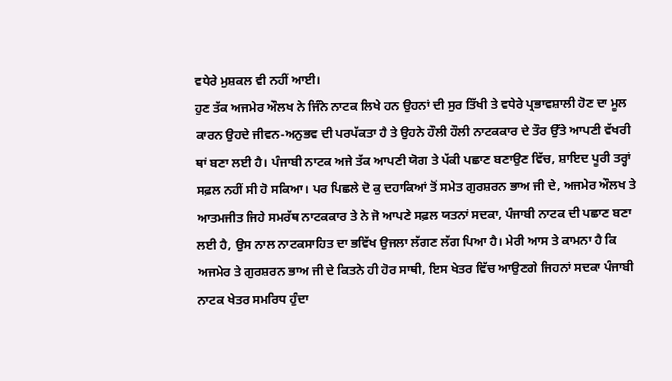ਵਧੇਰੇ ਮੁਸ਼ਕਲ ਵੀ ਨਹੀਂ ਆਈ।
ਹੁਣ ਤੱਕ ਅਜਮੇਰ ਔਲਖ ਨੇ ਜਿੰਨੇ ਨਾਟਕ ਲਿਖੇ ਹਨ ਉਹਨਾਂ ਦੀ ਸੁਰ ਤਿੱਖੀ ਤੇ ਵਧੇਰੇ ਪ੍ਰਭਾਵਸ਼ਾਲੀ ਹੋਣ ਦਾ ਮੂਲ ਕਾਰਨ ਉਹਦੇ ਜੀਵਨ-ਅਨੁਭਵ ਦੀ ਪਰਪੱਕਤਾ ਹੈ ਤੇ ਉਹਨੇ ਹੌਲੀ ਹੌਲੀ ਨਾਟਕਕਾਰ ਦੇ ਤੌਰ ਉੱਤੇ ਆਪਣੀ ਵੱਖਰੀ ਥਾਂ ਬਣਾ ਲਈ ਹੈ। ਪੰਜਾਬੀ ਨਾਟਕ ਅਜੇ ਤੱਕ ਆਪਣੀ ਯੋਗ ਤੇ ਪੱਕੀ ਪਛਾਣ ਬਣਾਉਣ ਵਿੱਚ, ਸ਼ਾਇਦ ਪੂਰੀ ਤਰ੍ਹਾਂ ਸਫ਼ਲ ਨਹੀਂ ਸੀ ਹੋ ਸਕਿਆ। ਪਰ ਪਿਛਲੇ ਦੋ ਕੁ ਦਹਾਕਿਆਂ ਤੋਂ ਸਮੇਤ ਗੁਰਸ਼ਰਨ ਭਾਅ ਜੀ ਦੇ, ਅਜਮੇਰ ਔਲਖ ਤੇ ਆਤਮਜੀਤ ਜਿਹੇ ਸਮਰੱਥ ਨਾਟਕਕਾਰ ਤੇ ਨੇ ਜੋ ਆਪਣੇ ਸਫ਼ਲ ਯਤਨਾਂ ਸਦਕਾ, ਪੰਜਾਬੀ ਨਾਟਕ ਦੀ ਪਛਾਣ ਬਣਾ ਲਈ ਹੈ, ਉਸ ਨਾਲ ਨਾਟਕਸਾਹਿਤ ਦਾ ਭਵਿੱਖ ਉਜਲਾ ਲੱਗਣ ਲੱਗ ਪਿਆ ਹੈ। ਮੇਰੀ ਆਸ ਤੇ ਕਾਮਨਾ ਹੈ ਕਿ ਅਜਮੇਰ ਤੇ ਗੁਰਸ਼ਰਨ ਭਾਅ ਜੀ ਦੇ ਕਿਤਨੇ ਹੀ ਹੋਰ ਸਾਥੀ, ਇਸ ਖੇਤਰ ਵਿੱਚ ਆਉਣਗੇ ਜਿਹਨਾਂ ਸਦਕਾ ਪੰਜਾਬੀ ਨਾਟਕ ਖੇਤਰ ਸਮਰਿਧ ਹੁੰਦਾ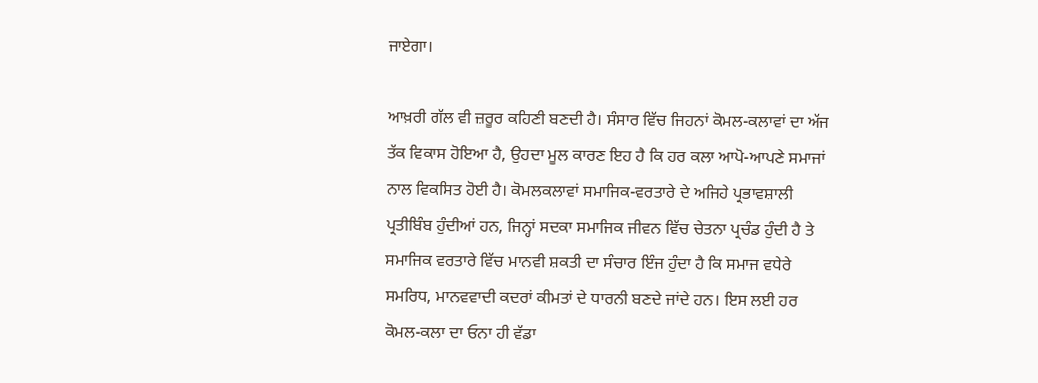ਜਾਏਗਾ।

ਆਖ਼ਰੀ ਗੱਲ ਵੀ ਜ਼ਰੂਰ ਕਹਿਣੀ ਬਣਦੀ ਹੈ। ਸੰਸਾਰ ਵਿੱਚ ਜਿਹਨਾਂ ਕੋਮਲ-ਕਲਾਵਾਂ ਦਾ ਅੱਜ ਤੱਕ ਵਿਕਾਸ ਹੋਇਆ ਹੈ, ਉਹਦਾ ਮੂਲ ਕਾਰਣ ਇਹ ਹੈ ਕਿ ਹਰ ਕਲਾ ਆਪੋ-ਆਪਣੇ ਸਮਾਜਾਂ ਨਾਲ ਵਿਕਸਿਤ ਹੋਈ ਹੈ। ਕੋਮਲਕਲਾਵਾਂ ਸਮਾਜਿਕ-ਵਰਤਾਰੇ ਦੇ ਅਜਿਹੇ ਪ੍ਰਭਾਵਸ਼ਾਲੀ ਪ੍ਰਤੀਬਿੰਬ ਹੁੰਦੀਆਂ ਹਨ, ਜਿਨ੍ਹਾਂ ਸਦਕਾ ਸਮਾਜਿਕ ਜੀਵਨ ਵਿੱਚ ਚੇਤਨਾ ਪ੍ਰਚੰਡ ਹੁੰਦੀ ਹੈ ਤੇ ਸਮਾਜਿਕ ਵਰਤਾਰੇ ਵਿੱਚ ਮਾਨਵੀ ਸ਼ਕਤੀ ਦਾ ਸੰਚਾਰ ਇੰਜ ਹੁੰਦਾ ਹੈ ਕਿ ਸਮਾਜ ਵਧੇਰੇ ਸਮਰਿਧ, ਮਾਨਵਵਾਦੀ ਕਦਰਾਂ ਕੀਮਤਾਂ ਦੇ ਧਾਰਨੀ ਬਣਦੇ ਜਾਂਦੇ ਹਨ। ਇਸ ਲਈ ਹਰ ਕੋਮਲ-ਕਲਾ ਦਾ ਓਨਾ ਹੀ ਵੱਡਾ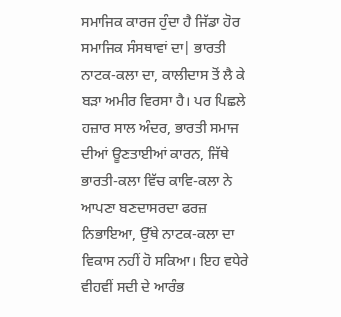ਸਮਾਜਿਕ ਕਾਰਜ ਹੁੰਦਾ ਹੈ ਜਿੱਡਾ ਹੋਰ ਸਮਾਜਿਕ ਸੰਸਥਾਵਾਂ ਦਾ| ਭਾਰਤੀ ਨਾਟਕ-ਕਲਾ ਦਾ, ਕਾਲੀਦਾਸ ਤੋਂ ਲੈ ਕੇ ਬੜਾ ਅਮੀਰ ਵਿਰਸਾ ਹੈ। ਪਰ ਪਿਛਲੇ ਹਜ਼ਾਰ ਸਾਲ ਅੰਦਰ, ਭਾਰਤੀ ਸਮਾਜ ਦੀਆਂ ਊਣਤਾਈਆਂ ਕਾਰਨ, ਜਿੱਥੇ ਭਾਰਤੀ-ਕਲਾ ਵਿੱਚ ਕਾਵਿ-ਕਲਾ ਨੇ ਆਪਣਾ ਬਣਦਾਸਰਦਾ ਫਰਜ਼ ਨਿਭਾਇਆ, ਉੱਥੇ ਨਾਟਕ-ਕਲਾ ਦਾ ਵਿਕਾਸ ਨਹੀਂ ਹੋ ਸਕਿਆ। ਇਹ ਵਧੇਰੇ ਵੀਹਵੀਂ ਸਦੀ ਦੇ ਆਰੰਭ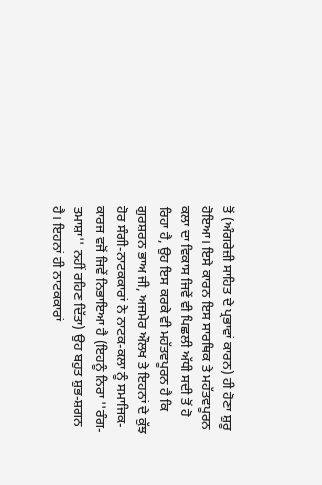ਤੋਂ (ਅੰਗਰੇਜ਼ੀ ਸਾਹਿਤ ਦੇ ਪ੍ਰਭਾਵਾਂ ਕਾਰਨ) ਹੀ ਹੋਣਾ ਸ਼ੁਰੂ ਹੋਇਆ। ਇਸੇ ਕਾਰਨ ਇਸ ਸਾਰਥਿਕ ਤੇ ਮਹੱਤਵਪੂਰਨ ਕਲਾ ਦਾ ਵਿਕਾਸ ਜਿਵੇਂ ਵੀ ਪਿਛਲੀ ਅੱਧੀ ਸਦੀ ਤੋਂ ਹੋ ਰਿਹਾ ਹੈ, ਉਹ ਇਸ ਕਰਕੇ ਵੀ ਮਹੱਤਵਪੂਰਨ ਹੈ ਕਿ ਗੁਰਸ਼ਰਨ ਭਾਅ ਜੀ, ਅਜਮੇਰ ਔਲਖ ਤੇ ਇਹਨਾਂ ਦੇ ਕੁੱਝ ਹੋਰ ਸੰਗੀ-ਨਾਟਕਕਾਰਾਂ ਨੇ ਨਾਟਕ-ਕਲਾ ਨੂੰ ਸਮਾਜਿਕ-ਕਾਰਜ ਵਜੋਂ ਜਿਵੇਂ ਨਿਭਾਇਆ ਹੈ (ਇਹਨੂੰ ਨਿਰਾ ''ਰੰਗ-ਤਮਾਸ਼ਾ'' ਨਹੀਂ ਰਹਿਣ ਦਿੱਤਾ) ਉਹ ਬਹੁਤ ਸ਼ੁਭ-ਸ਼ਗਨ ਹੈ। ਇਹਨਾਂ ਹੀ ਨਾਟਕਕਾਰਾਂ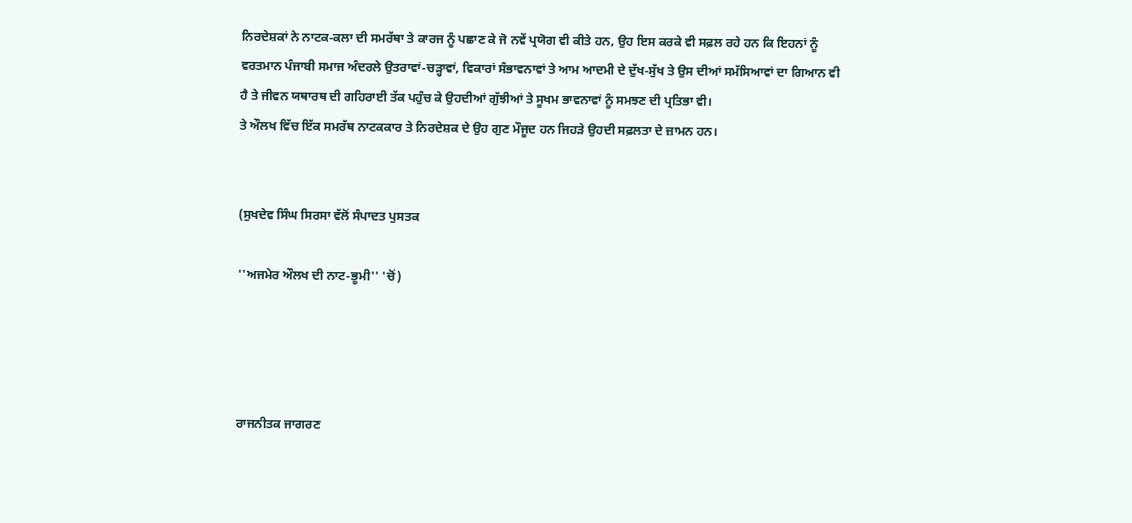ਨਿਰਦੇਸ਼ਕਾਂ ਨੇ ਨਾਟਕ-ਕਲਾ ਦੀ ਸਮਰੱਥਾ ਤੇ ਕਾਰਜ ਨੂੰ ਪਛਾਣ ਕੇ ਜੋ ਨਵੇਂ ਪ੍ਰਯੋਗ ਵੀ ਕੀਤੇ ਹਨ, ਉਹ ਇਸ ਕਰਕੇ ਵੀ ਸਫ਼ਲ ਰਹੇ ਹਨ ਕਿ ਇਹਨਾਂ ਨੂੰ ਵਰਤਮਾਨ ਪੰਜਾਬੀ ਸਮਾਜ ਅੰਦਰਲੇ ਉਤਰਾਵਾਂ-ਚੜ੍ਹਾਵਾਂ, ਵਿਕਾਰਾਂ ਸੰਭਾਵਨਾਵਾਂ ਤੇ ਆਮ ਆਦਮੀ ਦੇ ਦੁੱਖ-ਸੁੱਖ ਤੇ ਉਸ ਦੀਆਂ ਸਮੱਸਿਆਵਾਂ ਦਾ ਗਿਆਨ ਵੀ ਹੈ ਤੇ ਜੀਵਨ ਯਥਾਰਥ ਦੀ ਗਹਿਰਾਈ ਤੱਕ ਪਹੁੰਚ ਕੇ ਉਹਦੀਆਂ ਗੁੱਝੀਆਂ ਤੇ ਸੂਖਮ ਭਾਵਨਾਵਾਂ ਨੂੰ ਸਮਝਣ ਦੀ ਪ੍ਰਤਿਭਾ ਵੀ।
ਤੇ ਔਲਖ ਵਿੱਚ ਇੱਕ ਸਮਰੱਥ ਨਾਟਕਕਾਰ ਤੇ ਨਿਰਦੇਸ਼ਕ ਦੇ ਉਹ ਗੁਣ ਮੌਜੂਦ ਹਨ ਜਿਹੜੇ ਉਹਦੀ ਸਫ਼ਲਤਾ ਦੇ ਜ਼ਾਮਨ ਹਨ।


(ਸੁਖਦੇਵ ਸਿੰਘ ਸਿਰਸਾ ਵੱਲੋਂ ਸੰਪਾਦਤ ਪੁਸਤਕ

''ਅਜਮੇਰ ਔਲਖ ਦੀ ਨਾਟ-ਭੂਮੀ'' 'ਚੋਂ)




ਰਾਜਨੀਤਕ ਜਾਗਰਣ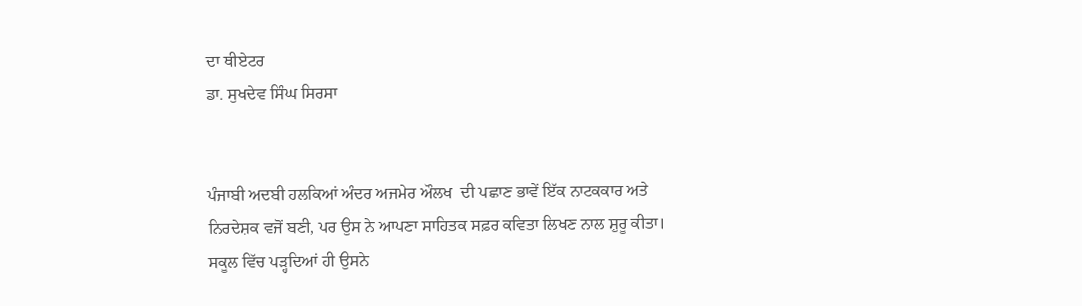ਦਾ ਥੀਏਟਰ
ਡਾ. ਸੁਖਦੇਵ ਸਿੰਘ ਸਿਰਸਾ


ਪੰਜਾਬੀ ਅਦਬੀ ਹਲਕਿਆਂ ਅੰਦਰ ਅਜਮੇਰ ਔਲਖ  ਦੀ ਪਛਾਣ ਭਾਵੇਂ ਇੱਕ ਨਾਟਕਕਾਰ ਅਤੇ ਨਿਰਦੇਸ਼ਕ ਵਜੋਂ ਬਣੀ, ਪਰ ਉਸ ਨੇ ਆਪਣਾ ਸਾਹਿਤਕ ਸਫ਼ਰ ਕਵਿਤਾ ਲਿਖਣ ਨਾਲ ਸ਼ੁਰੂ ਕੀਤਾ। ਸਕੂਲ ਵਿੱਚ ਪੜ੍ਹਦਿਆਂ ਹੀ ਉਸਨੇ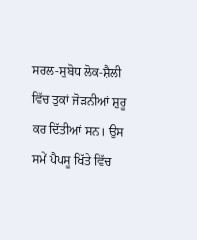ਸਰਲ-ਸੁਬੋਧ ਲੋਕ-ਸ਼ੈਲੀ ਵਿੱਚ ਤੁਕਾਂ ਜੋੜਨੀਆਂ ਸ਼ੁਰੂ ਕਰ ਦਿੱਤੀਆਂ ਸਨ। ਉਸ ਸਮੇਂ ਪੈਪਸੂ ਖਿੱਤੇ ਵਿੱਚ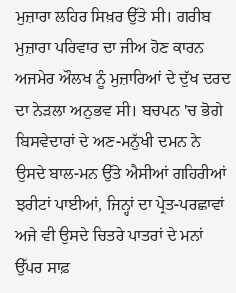ਮੁਜ਼ਾਰਾ ਲਹਿਰ ਸਿਖ਼ਰ ਉੱਤੇ ਸੀ। ਗਰੀਬ ਮੁਜ਼ਾਰਾ ਪਰਿਵਾਰ ਦਾ ਜੀਅ ਹੋਣ ਕਾਰਨ ਅਜਮੇਰ ਔਲਖ ਨੂੰ ਮੁਜ਼ਾਰਿਆਂ ਦੇ ਦੁੱਖ ਦਰਦ ਦਾ ਨੇੜਲਾ ਅਨੁਭਵ ਸੀ। ਬਚਪਨ 'ਚ ਭੋਗੇ ਬਿਸਵੇਦਾਰਾਂ ਦੇ ਅਣ-ਮਨੁੱਖੀ ਦਮਨ ਨੇ ਉਸਦੇ ਬਾਲ-ਮਨ ਉੱਤੇ ਐਸੀਆਂ ਗਹਿਰੀਆਂ ਝਰੀਟਾਂ ਪਾਈਆਂ, ਜਿਨ੍ਹਾਂ ਦਾ ਪ੍ਰੇਤ-ਪਰਛਾਵਾਂ ਅਜੇ ਵੀ ਉਸਦੇ ਚਿਤਰੇ ਪਾਤਰਾਂ ਦੇ ਮਨਾਂ ਉੱਪਰ ਸਾਫ਼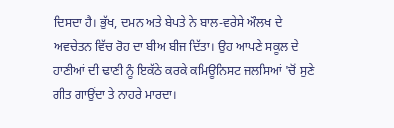ਦਿਸਦਾ ਹੈ। ਭੁੱਖ, ਦਮਨ ਅਤੇ ਬੇਪਤੇ ਨੇ ਬਾਲ-ਵਰੇਸੇ ਔਲਖ ਦੇ ਅਵਚੇਤਨ ਵਿੱਚ ਰੋਹ ਦਾ ਬੀਅ ਬੀਜ ਦਿੱਤਾ। ਉਹ ਆਪਣੇ ਸਕੂਲ ਦੇ ਹਾਣੀਆਂ ਦੀ ਢਾਣੀ ਨੂੰ ਇਕੱਠੇ ਕਰਕੇ ਕਮਿਊਨਿਸਟ ਜਲਸਿਆਂ 'ਚੋਂ ਸੁਣੇ ਗੀਤ ਗਾਉਂਦਾ ਤੇ ਨਾਹਰੇ ਮਾਰਦਾ।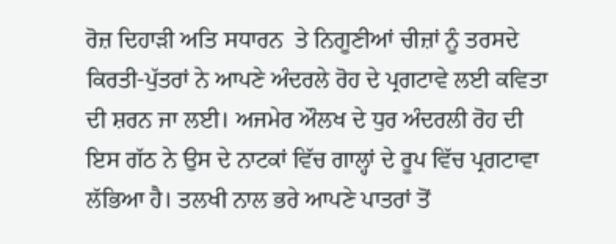ਰੋਜ਼ ਦਿਹਾੜੀ ਅਤਿ ਸਧਾਰਨ  ਤੇ ਨਿਗੂਣੀਆਂ ਚੀਜ਼ਾਂ ਨੂੰ ਤਰਸਦੇ ਕਿਰਤੀ-ਪੁੱਤਰਾਂ ਨੇ ਆਪਣੇ ਅੰਦਰਲੇ ਰੋਹ ਦੇ ਪ੍ਰਗਟਾਵੇ ਲਈ ਕਵਿਤਾ ਦੀ ਸ਼ਰਨ ਜਾ ਲਈ। ਅਜਮੇਰ ਔਲਖ ਦੇ ਧੁਰ ਅੰਦਰਲੀ ਰੋਹ ਦੀ ਇਸ ਗੱਠ ਨੇ ਉਸ ਦੇ ਨਾਟਕਾਂ ਵਿੱਚ ਗਾਲ੍ਹਾਂ ਦੇ ਰੂਪ ਵਿੱਚ ਪ੍ਰਗਟਾਵਾ ਲੱਭਿਆ ਹੈ। ਤਲਖੀ ਨਾਲ ਭਰੇ ਆਪਣੇ ਪਾਤਰਾਂ ਤੋਂ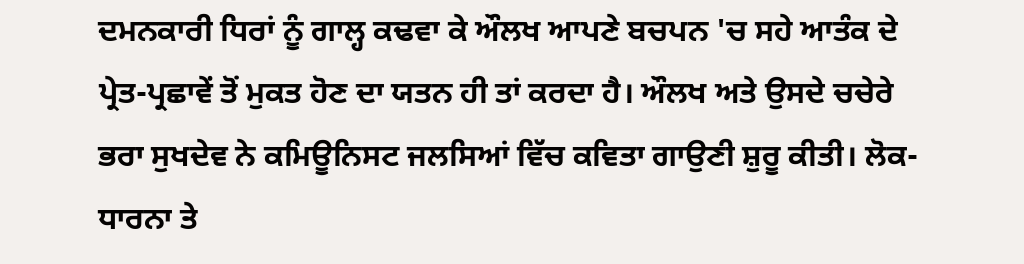ਦਮਨਕਾਰੀ ਧਿਰਾਂ ਨੂੰ ਗਾਲ੍ਹ ਕਢਵਾ ਕੇ ਔਲਖ ਆਪਣੇ ਬਚਪਨ 'ਚ ਸਹੇ ਆਤੰਕ ਦੇ ਪ੍ਰੇਤ-ਪ੍ਰਛਾਵੇਂ ਤੋਂ ਮੁਕਤ ਹੋਣ ਦਾ ਯਤਨ ਹੀ ਤਾਂ ਕਰਦਾ ਹੈ। ਔਲਖ ਅਤੇ ਉਸਦੇ ਚਚੇਰੇ ਭਰਾ ਸੁਖਦੇਵ ਨੇ ਕਮਿਊਨਿਸਟ ਜਲਸਿਆਂ ਵਿੱਚ ਕਵਿਤਾ ਗਾਉਣੀ ਸ਼ੁਰੂ ਕੀਤੀ। ਲੋਕ-ਧਾਰਨਾ ਤੇ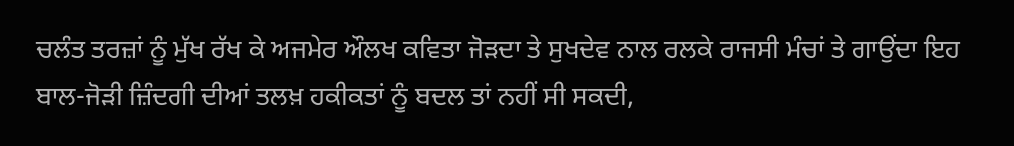ਚਲੰਤ ਤਰਜ਼ਾਂ ਨੂੰ ਮੁੱਖ ਰੱਖ ਕੇ ਅਜਮੇਰ ਔਲਖ ਕਵਿਤਾ ਜੋੜਦਾ ਤੇ ਸੁਖਦੇਵ ਨਾਲ ਰਲਕੇ ਰਾਜਸੀ ਮੰਚਾਂ ਤੇ ਗਾਉਂਦਾ ਇਹ ਬਾਲ-ਜੋੜੀ ਜ਼ਿੰਦਗੀ ਦੀਆਂ ਤਲਖ਼ ਹਕੀਕਤਾਂ ਨੂੰ ਬਦਲ ਤਾਂ ਨਹੀਂ ਸੀ ਸਕਦੀ,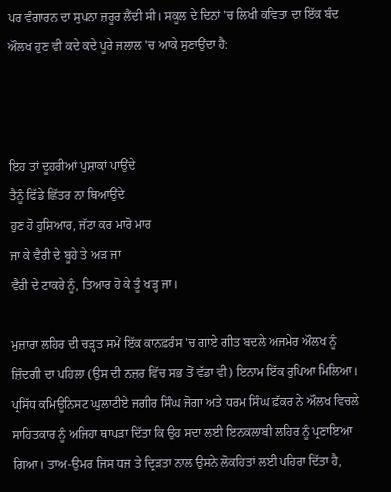ਪਰ ਵੰਗਾਰਨ ਦਾ ਸੁਪਨਾ ਜ਼ਰੂਰ ਲੈਂਦੀ ਸੀ। ਸਕੂਲ ਦੇ ਦਿਨਾਂ 'ਚ ਲਿਖੀ ਕਵਿਤਾ ਦਾ ਇੱਕ ਬੰਦ ਔਲਖ ਹੁਣ ਵੀ ਕਦੇ ਕਦੇ ਪੂਰੇ ਜਲਾਲ 'ਚ ਆਕੇ ਸੁਣਾਉਂਦਾ ਹੈ:



ਇਹ ਤਾਂ ਦੂਹਰੀਆਂ ਪੁਸ਼ਾਕਾਂ ਪਾਉਂਦੇ
ਤੈਨੂੰ ਫਿੱਡੇ ਛਿੱਤਰ ਨਾ ਥਿਆਉਂਦੇ
ਹੁਣ ਹੋ ਹੁਸ਼ਿਆਰ, ਜੱਟਾ ਕਰ ਮਾਰੋ ਮਾਰ
ਜਾ ਕੇ ਵੈਰੀ ਦੇ ਬੂਹੇ ਤੇ ਅੜ ਜਾ
ਵੈਰੀ ਦੇ ਟਾਕਰੇ ਨੂੰ, ਤਿਆਰ ਹੋ ਕੇ ਤੂੰ ਖੜ੍ਹ ਜਾ।

ਮੁਜ਼ਾਰਾ ਲਹਿਰ ਦੀ ਚੜ੍ਹਤ ਸਮੇਂ ਇੱਕ ਕਾਨਫ਼ਰੰਸ 'ਚ ਗਾਏ ਗੀਤ ਬਦਲੇ ਅਜਮੇਰ ਔਲਖ ਨੂੰ ਜ਼ਿੰਦਗੀ ਦਾ ਪਹਿਲਾ (ਉਸ ਦੀ ਨਜ਼ਰ ਵਿੱਚ ਸਭ ਤੋਂ ਵੱਡਾ ਵੀ) ਇਨਾਮ ਇੱਕ ਰੁਪਿਆ ਮਿਲਿਆ। ਪ੍ਰਸਿੱਧ ਕਮਿਊਨਿਸਟ ਘੁਲਾਟੀਏ ਜਗੀਰ ਸਿੰਘ ਜੋਗਾ ਅਤੇ ਧਰਮ ਸਿੰਘ ਫ਼ੱਕਰ ਨੇ ਔਲਖ ਵਿਚਲੇ ਸਾਹਿਤਕਾਰ ਨੂੰ ਅਜਿਹਾ ਥਾਪੜਾ ਦਿੱਤਾ ਕਿ ਉਹ ਸਦਾ ਲਈ ਇਨਕਲਾਬੀ ਲਹਿਰ ਨੂੰ ਪ੍ਰਣਾਇਆ ਗਿਆ। ਤਾਅ-ਉਮਰ ਜਿਸ ਧਜ ਤੇ ਦ੍ਰਿੜਤਾ ਨਾਲ ਉਸਨੇ ਲੋਕਹਿਤਾਂ ਲਈ ਪਹਿਰਾ ਦਿੱਤਾ ਹੈ,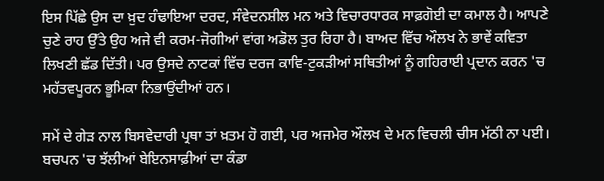ਇਸ ਪਿੱਛੇ ਉਸ ਦਾ ਖ਼ੁਦ ਹੰਢਾਇਆ ਦਰਦ, ਸੰਵੇਦਨਸ਼ੀਲ ਮਨ ਅਤੇ ਵਿਚਾਰਧਾਰਕ ਸਾਫ਼ਗੋਈ ਦਾ ਕਮਾਲ ਹੈ। ਆਪਣੇ ਚੁਣੇ ਰਾਹ ਉੱਤੇ ਉਹ ਅਜੇ ਵੀ ਕਰਮ-ਜੋਗੀਆਂ ਵਾਂਗ ਅਡੋਲ ਤੁਰ ਰਿਹਾ ਹੈ। ਬਾਅਦ ਵਿੱਚ ਔਲਖ ਨੇ ਭਾਵੇਂ ਕਵਿਤਾ ਲਿਖਣੀ ਛੱਡ ਦਿੱਤੀ। ਪਰ ਉਸਦੇ ਨਾਟਕਾਂ ਵਿੱਚ ਦਰਜ ਕਾਵਿ-ਟੁਕੜੀਆਂ ਸਥਿਤੀਆਂ ਨੂੰ ਗਹਿਰਾਈ ਪ੍ਰਦਾਨ ਕਰਨ 'ਚ ਮਹੱਤਵਪੂਰਨ ਭੂਮਿਕਾ ਨਿਭਾਉਂਦੀਆਂ ਹਨ।

ਸਮੇਂ ਦੇ ਗੇੜ ਨਾਲ ਬਿਸਵੇਦਾਰੀ ਪ੍ਰਥਾ ਤਾਂ ਖ਼ਤਮ ਹੋ ਗਈ, ਪਰ ਅਜਮੇਰ ਔਲਖ ਦੇ ਮਨ ਵਿਚਲੀ ਚੀਸ ਮੱਠੀ ਨਾ ਪਈ। ਬਚਪਨ 'ਚ ਝੱਲੀਆਂ ਬੇਇਨਸਾਫ਼ੀਆਂ ਦਾ ਕੰਡਾ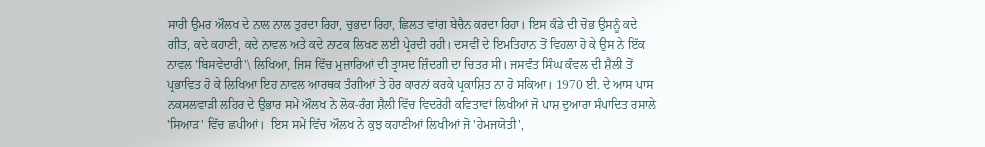ਸਾਰੀ ਉਮਰ ਔਲਖ ਦੇ ਨਾਲ ਨਾਲ ਤੁਰਦਾ ਰਿਹਾ, ਚੁਭਦਾ ਰਿਹਾ, ਛਿਲਤ ਵਾਂਗ ਬੇਚੈਨ ਕਰਦਾ ਰਿਹਾ। ਇਸ ਕੰਡੇ ਦੀ ਚੋਭ ਉਸਨੂੰ ਕਦੇ ਗੀਤ, ਕਦੇ ਕਹਾਣੀ, ਕਦੇ ਨਾਵਲ ਅਤੇ ਕਦੇ ਨਾਟਕ ਲਿਖਣ ਲਈ ਪ੍ਰੇਰਦੀ ਰਹੀ। ਦਸਵੀਂ ਦੇ ਇਮਤਿਹਾਨ ਤੋਂ ਵਿਹਲਾ ਹੋ ਕੇ ਉਸ ਨੇ ਇੱਕ ਨਾਵਲ 'ਬਿਸਵੇਦਾਰੀ'\ ਲਿਖਿਆ, ਜਿਸ ਵਿੱਚ ਮੁਜ਼ਾਰਿਆਂ ਦੀ ਤ੍ਰਾਸਦ ਜ਼ਿੰਦਗੀ ਦਾ ਚਿਤਰ ਸੀ। ਜਸਵੰਤ ਸਿੰਘ ਕੰਵਲ ਦੀ ਸ਼ੈਲੀ ਤੋਂ ਪ੍ਰਭਾਵਿਤ ਹੋ ਕੇ ਲਿਖਿਆ ਇਹ ਨਾਵਲ ਆਰਥਕ ਤੰਗੀਆਂ ਤੇ ਹੋਰ ਕਾਰਨਾਂ ਕਰਕੇ ਪ੍ਰਕਾਸ਼ਿਤ ਨਾ ਹੋ ਸਕਿਆ। 1970 ਈ. ਦੇ ਆਸ ਪਾਸ ਨਕਸਲਵਾੜੀ ਲਹਿਰ ਦੇ ਉਭਾਰ ਸਮੇਂ ਔਲਖ ਨੇ ਲੋਕ-ਰੰਗ ਸ਼ੈਲੀ ਵਿੱਚ ਵਿਦਰੋਹੀ ਕਵਿਤਾਵਾਂ ਲਿਖੀਆਂ ਜੋ ਪਾਸ਼ ਦੁਆਰਾ ਸੰਪਾਦਿਤ ਰਸਾਲੇ 'ਸਿਆੜ' ਵਿੱਚ ਛਪੀਆਂ।  ਇਸ ਸਮੇਂ ਵਿੱਚ ਔਲਖ ਨੇ ਕੁਝ ਕਹਾਣੀਆਂ ਲਿਖੀਆਂ ਜੋ 'ਹੇਮਜਯੋਤੀ',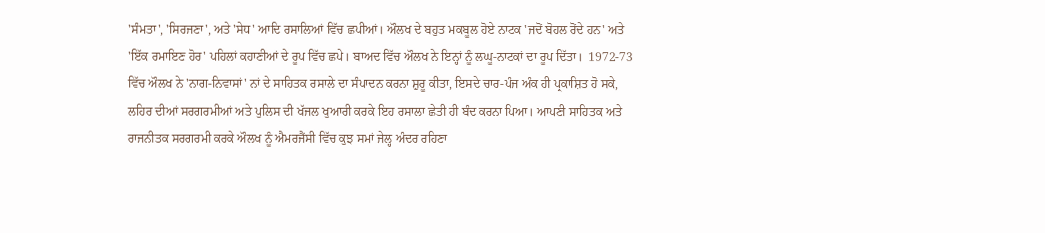'ਸੰਮਤਾ', 'ਸਿਰਜਣਾ', ਅਤੇ 'ਸੇਧ' ਆਦਿ ਰਸਾਲਿਆਂ ਵਿੱਚ ਛਪੀਆਂ। ਔਲਖ ਦੇ ਬਹੁਤ ਮਕਬੂਲ ਹੋਏ ਨਾਟਕ 'ਜਦੋਂ ਬੋਹਲ ਰੋਂਦੇ ਹਨ' ਅਤੇ 'ਇੱਕ ਰਮਾਇਣ ਹੋਰ' ਪਹਿਲਾਂ ਕਹਾਣੀਆਂ ਦੇ ਰੂਪ ਵਿੱਚ ਛਪੇ। ਬਾਅਦ ਵਿੱਚ ਔਲਖ ਨੇ ਇਨ੍ਹਾਂ ਨੂੰ ਲਘੂ-ਨਾਟਕਾਂ ਦਾ ਰੂਪ ਦਿੱਤਾ।  1972-73 ਵਿੱਚ ਔਲਖ ਨੇ 'ਨਾਗ-ਨਿਵਾਸਾਂ' ਨਾਂ ਦੇ ਸਾਹਿਤਕ ਰਸਾਲੇ ਦਾ ਸੰਪਾਦਨ ਕਰਨਾ ਸ਼ੁਰੂ ਕੀਤਾ, ਇਸਦੇ ਚਾਰ-ਪੰਜ ਅੰਕ ਹੀ ਪ੍ਰਕਾਸ਼ਿਤ ਹੋ ਸਕੇ, ਲਹਿਰ ਦੀਆਂ ਸਰਗਰਮੀਆਂ ਅਤੇ ਪੁਲਿਸ ਦੀ ਖੱਜਲ ਖੁਆਰੀ ਕਰਕੇ ਇਹ ਰਸਾਲਾ ਛੇਤੀ ਹੀ ਬੰਦ ਕਰਨਾ ਪਿਆ। ਆਪਣੀ ਸਾਹਿਤਕ ਅਤੇ ਰਾਜਨੀਤਕ ਸਰਗਰਮੀ ਕਰਕੇ ਔਲਖ ਨੂੰ ਐਮਰਜੈਂਸੀ ਵਿੱਚ ਕੁਝ ਸਮਾਂ ਜੇਲ੍ਹ ਅੰਦਰ ਰਹਿਣਾ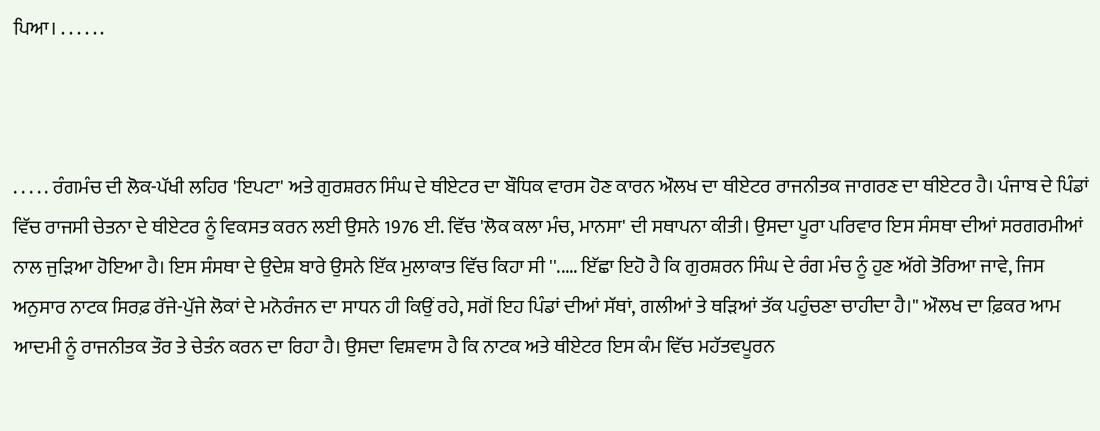ਪਿਆ। . . . . . .



. . . . . ਰੰਗਮੰਚ ਦੀ ਲੋਕ-ਪੱਖੀ ਲਹਿਰ 'ਇਪਟਾ' ਅਤੇ ਗੁਰਸ਼ਰਨ ਸਿੰਘ ਦੇ ਥੀਏਟਰ ਦਾ ਬੌਧਿਕ ਵਾਰਸ ਹੋਣ ਕਾਰਨ ਔਲਖ ਦਾ ਥੀਏਟਰ ਰਾਜਨੀਤਕ ਜਾਗਰਣ ਦਾ ਥੀਏਟਰ ਹੈ। ਪੰਜਾਬ ਦੇ ਪਿੰਡਾਂ ਵਿੱਚ ਰਾਜਸੀ ਚੇਤਨਾ ਦੇ ਥੀਏਟਰ ਨੂੰ ਵਿਕਸਤ ਕਰਨ ਲਈ ਉਸਨੇ 1976 ਈ. ਵਿੱਚ 'ਲੋਕ ਕਲਾ ਮੰਚ, ਮਾਨਸਾ' ਦੀ ਸਥਾਪਨਾ ਕੀਤੀ। ਉਸਦਾ ਪੂਰਾ ਪਰਿਵਾਰ ਇਸ ਸੰਸਥਾ ਦੀਆਂ ਸਰਗਰਮੀਆਂ ਨਾਲ ਜੁੜਿਆ ਹੋਇਆ ਹੈ। ਇਸ ਸੰਸਥਾ ਦੇ ਉਦੇਸ਼ ਬਾਰੇ ਉਸਨੇ ਇੱਕ ਮੁਲਾਕਾਤ ਵਿੱਚ ਕਿਹਾ ਸੀ ''..... ਇੱਛਾ ਇਹੋ ਹੈ ਕਿ ਗੁਰਸ਼ਰਨ ਸਿੰਘ ਦੇ ਰੰਗ ਮੰਚ ਨੂੰ ਹੁਣ ਅੱਗੇ ਤੋਰਿਆ ਜਾਵੇ, ਜਿਸ ਅਨੁਸਾਰ ਨਾਟਕ ਸਿਰਫ਼ ਰੱਜੇ-ਪੁੱਜੇ ਲੋਕਾਂ ਦੇ ਮਨੋਰੰਜਨ ਦਾ ਸਾਧਨ ਹੀ ਕਿਉਂ ਰਹੇ, ਸਗੋਂ ਇਹ ਪਿੰਡਾਂ ਦੀਆਂ ਸੱਥਾਂ, ਗਲੀਆਂ ਤੇ ਥੜਿਆਂ ਤੱਕ ਪਹੁੰਚਣਾ ਚਾਹੀਦਾ ਹੈ।'' ਔਲਖ ਦਾ ਫ਼ਿਕਰ ਆਮ ਆਦਮੀ ਨੂੰ ਰਾਜਨੀਤਕ ਤੌਰ ਤੇ ਚੇਤੰਨ ਕਰਨ ਦਾ ਰਿਹਾ ਹੈ। ਉਸਦਾ ਵਿਸ਼ਵਾਸ ਹੈ ਕਿ ਨਾਟਕ ਅਤੇ ਥੀਏਟਰ ਇਸ ਕੰਮ ਵਿੱਚ ਮਹੱਤਵਪੂਰਨ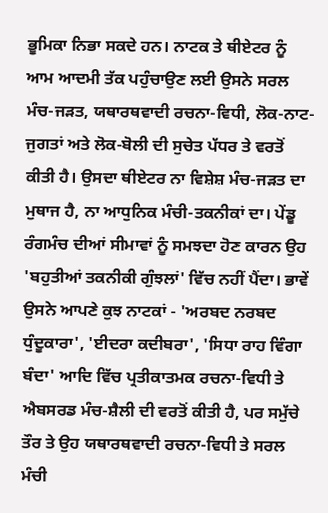ਭੂਮਿਕਾ ਨਿਭਾ ਸਕਦੇ ਹਨ। ਨਾਟਕ ਤੇ ਥੀਏਟਰ ਨੂੰ ਆਮ ਆਦਮੀ ਤੱਕ ਪਹੁੰਚਾਉਣ ਲਈ ਉਸਨੇ ਸਰਲ ਮੰਚ-ਜੜਤ, ਯਥਾਰਥਵਾਦੀ ਰਚਨਾ-ਵਿਧੀ, ਲੋਕ-ਨਾਟ-ਜੁਗਤਾਂ ਅਤੇ ਲੋਕ-ਬੋਲੀ ਦੀ ਸੁਚੇਤ ਪੱਧਰ ਤੇ ਵਰਤੋਂ ਕੀਤੀ ਹੈ। ਉਸਦਾ ਥੀਏਟਰ ਨਾ ਵਿਸ਼ੇਸ਼ ਮੰਚ-ਜੜਤ ਦਾ ਮੁਥਾਜ ਹੈ, ਨਾ ਆਧੁਨਿਕ ਮੰਚੀ-ਤਕਨੀਕਾਂ ਦਾ। ਪੇਂਡੂ ਰੰਗਮੰਚ ਦੀਆਂ ਸੀਮਾਵਾਂ ਨੂੰ ਸਮਝਦਾ ਹੋਣ ਕਾਰਨ ਉਹ 'ਬਹੁਤੀਆਂ ਤਕਨੀਕੀ ਗੁੰਝਲਾਂ' ਵਿੱਚ ਨਹੀਂ ਪੈਂਦਾ। ਭਾਵੇਂ ਉਸਨੇ ਆਪਣੇ ਕੁਝ ਨਾਟਕਾਂ - 'ਅਰਬਦ ਨਰਬਦ ਧੁੰਦੂਕਾਰਾ', 'ਈਦਰਾ ਕਦੀਬਰਾ', 'ਸਿਧਾ ਰਾਹ ਵਿੰਗਾ ਬੰਦਾ' ਆਦਿ ਵਿੱਚ ਪ੍ਰਤੀਕਾਤਮਕ ਰਚਨਾ-ਵਿਧੀ ਤੇ ਐਬਸਰਡ ਮੰਚ-ਸ਼ੈਲੀ ਦੀ ਵਰਤੋਂ ਕੀਤੀ ਹੈ, ਪਰ ਸਮੁੱਚੇ ਤੌਰ ਤੇ ਉਹ ਯਥਾਰਥਵਾਦੀ ਰਚਨਾ-ਵਿਧੀ ਤੇ ਸਰਲ ਮੰਚੀ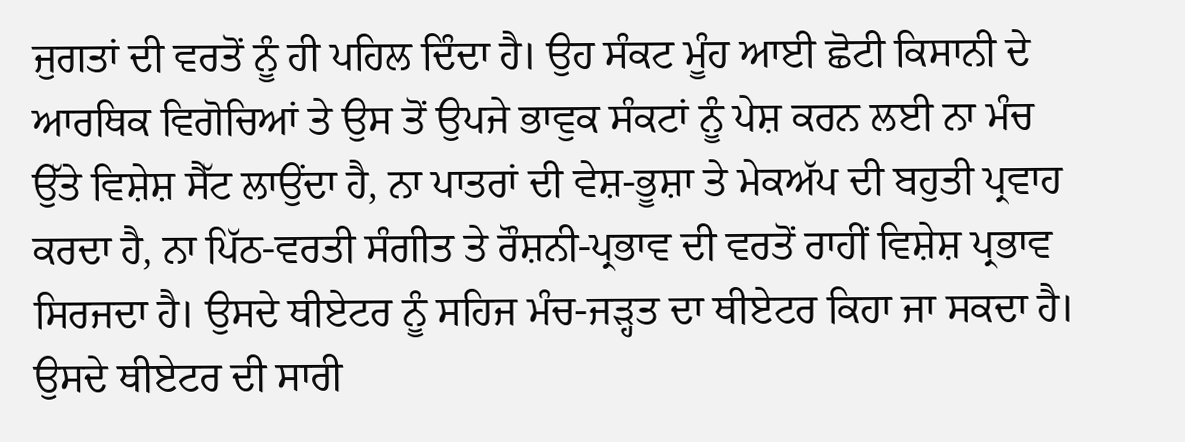ਜੁਗਤਾਂ ਦੀ ਵਰਤੋਂ ਨੂੰ ਹੀ ਪਹਿਲ ਦਿੰਦਾ ਹੈ। ਉਹ ਸੰਕਟ ਮੂੰਹ ਆਈ ਛੋਟੀ ਕਿਸਾਨੀ ਦੇ ਆਰਥਿਕ ਵਿਗੋਚਿਆਂ ਤੇ ਉਸ ਤੋਂ ਉਪਜੇ ਭਾਵੁਕ ਸੰਕਟਾਂ ਨੂੰ ਪੇਸ਼ ਕਰਨ ਲਈ ਨਾ ਮੰਚ ਉੱਤੇ ਵਿਸ਼ੇਸ਼ ਸੈੱਟ ਲਾਉਂਦਾ ਹੈ, ਨਾ ਪਾਤਰਾਂ ਦੀ ਵੇਸ਼-ਭੂਸ਼ਾ ਤੇ ਮੇਕਅੱਪ ਦੀ ਬਹੁਤੀ ਪ੍ਰਵਾਹ ਕਰਦਾ ਹੈ, ਨਾ ਪਿੱਠ-ਵਰਤੀ ਸੰਗੀਤ ਤੇ ਰੌਸ਼ਨੀ-ਪ੍ਰਭਾਵ ਦੀ ਵਰਤੋਂ ਰਾਹੀਂ ਵਿਸ਼ੇਸ਼ ਪ੍ਰਭਾਵ ਸਿਰਜਦਾ ਹੈ। ਉਸਦੇ ਥੀਏਟਰ ਨੂੰ ਸਹਿਜ ਮੰਚ-ਜੜ੍ਹਤ ਦਾ ਥੀਏਟਰ ਕਿਹਾ ਜਾ ਸਕਦਾ ਹੈ। ਉਸਦੇ ਥੀਏਟਰ ਦੀ ਸਾਰੀ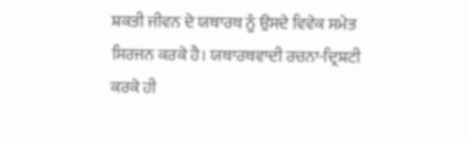ਸ਼ਕਤੀ ਜੀਵਨ ਦੇ ਯਥਾਰਥ ਨੂੰ ਉਸਦੇ ਵਿਵੇਕ ਸਮੇਤ ਸਿਰਜਨ ਕਰਕੇ ਹੈ। ਯਥਾਰਥਵਾਦੀ ਰਚਨਾ-ਦ੍ਰਿਸ਼ਟੀ ਕਰਕੇ ਹੀ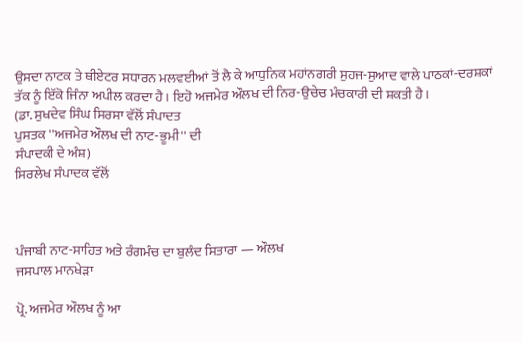ਉਸਦਾ ਨਾਟਕ ਤੇ ਥੀਏਟਰ ਸਧਾਰਨ ਮਲਵਈਆਂ ਤੋਂ ਲੈ ਕੇ ਆਧੁਨਿਕ ਮਹਾਂਨਗਰੀ ਸੁਹਜ-ਸੁਆਦ ਵਾਲੇ ਪਾਠਕਾਂ-ਦਰਸ਼ਕਾਂ ਤੱਕ ਨੂੰ ਇੱਕੋ ਜਿੰਨਾ ਅਪੀਲ ਕਰਦਾ ਹੈ। ਇਹੋ ਅਜਮੇਰ ਔਲਖ ਦੀ ਨਿਰ-ਉਚੇਚ ਮੰਚਕਾਰੀ ਦੀ ਸ਼ਕਤੀ ਹੈ।
(ਡਾ. ਸੁਖਦੇਵ ਸਿੰਘ ਸਿਰਸਾ ਵੱਲੋਂ ਸੰਪਾਦਤ
ਪੁਸਤਕ ''ਅਜਮੇਰ ਔਲਖ ਦੀ ਨਾਟ-ਭੂਮੀ'' ਦੀ
ਸੰਪਾਦਕੀ ਦੇ ਅੰਸ਼)
ਸਿਰਲੇਖ ਸੰਪਾਦਕ ਵੱਲੋਂ



ਪੰਜਾਬੀ ਨਾਟ-ਸਾਹਿਤ ਅਤੇ ਰੰਗਮੰਚ ਦਾ ਬੁਲੰਦ ਸਿਤਾਰਾ — ਔਲਖ
ਜਸਪਾਲ ਮਾਨਖੇੜਾ

ਪ੍ਰੋ. ਅਜਮੇਰ ਔਲਖ ਨੂੰ ਆ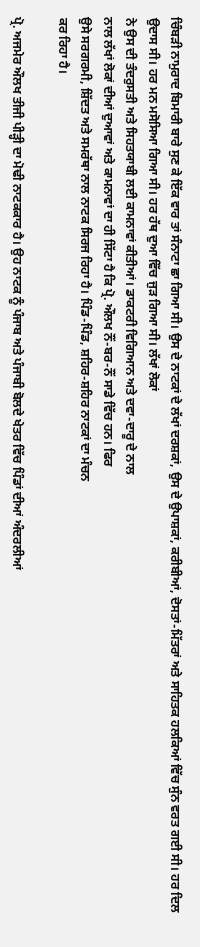ਚਿੰਬੜੀ ਨਾਮੁਰਾਦ ਬਿਮਾਰੀ ਬਾਰੇ ਸੁਣ ਕੇ ਇੱਕ ਵਾਰ ਤਾਂ ਸੰਨਾਟਾ ਛਾ ਗਿਆ ਸੀ। ਉਸ ਦੇ ਨਾਟਕਾਂ ਦੇ ਲੱਖਾਂ ਦਰਸ਼ਕਾਂ, ਉਸ ਦੇ ਉਪਾਸ਼ਕਾਂ, ਕਰੀਬੀਆਂ, ਦੋਸਤਾਂ-ਮਿੱਤਰਾਂ ਅਤੇ ਸਾਹਿਤਕ ਹਲਕਿਆਂ ਵਿੱਚ ਸੁੰਨ ਵਰਤ ਗਈ ਸੀ। ਹਰ ਦਿਲ ਉਦਾਸ ਸੀ। ਹਰ ਮਨ ਮਸੋਸਿਆ ਗਿਆ ਸੀ। ਹਰ ਹੱਥ ਦੁਆ ਵਿੱਚ ਜੁੜ ਗਿਆ ਸੀ। ਲੱਖਾਂ ਲੋਕਾਂ
ਨੇ ਉਸ ਦੀ ਤੰਦਰੁਸਤੀ ਅਤੇ ਸਿਹਤਯਾਬੀ ਲਈ ਕਾਮਨਾਵਾਂ ਕੀਤੀਆਂ। ਡਾਕਟਰੀ ਵਿਗਿਆਨ ਅਤੇ ਦਵਾ-ਦਾਰੂ ਦੇ ਨਾਲ
ਨਾਲ ਲੱਖਾਂ ਲੋਕਾਂ ਦੀਆਂ ਦੁਆਵਾਂ ਅਤੇ ਕਾਮਨਾਵਾਂ ਦਾ ਹੀ ਸਿੱਟਾ ਹੈ ਕਿ ਪ੍ਰੋ. ਔਲਖ ਨੌਂ-ਬਰ-ਨੌਂ ਸਾਡੇ ਵਿੱਚ ਹਨ। ਫਿਰ
ਉਸੇ ਸਰਗਰਮੀ, ਸ਼ਿੱਦਤ ਅਤੇ ਸਮਰੱਥਾ ਨਾਲ ਨਾਟਕ ਸਿਰਜ ਰਿਹਾ ਹੈ। ਪਿੰਡ-ਪਿੰਡ, ਸ਼ਹਿਰ-ਸ਼ਹਿਰ ਨਾਟਕਾਂ ਦਾ ਮੰਚਨ
ਕਰ ਰਿਹਾ ਹੈ।

ਪ੍ਰੋ. ਅਜਮੇਰ ਔਲਖ ਤੀਜੀ ਪੀੜ੍ਹੀ ਦਾ ਮੋਢੀ ਨਾਟਕਕਾਰ ਹੈ। ਉਹ ਨਾਟਕ ਨੂੰ ਪੰਜਾਬ ਅਤੇ ਪੰਜਾਬੀ ਬੋਲਦੇ ਖੇਤਰ ਵਿੱਚ ਪਿੰਡਾਂ ਦੀਆਂ ਅੰਦਰਲੀਆਂ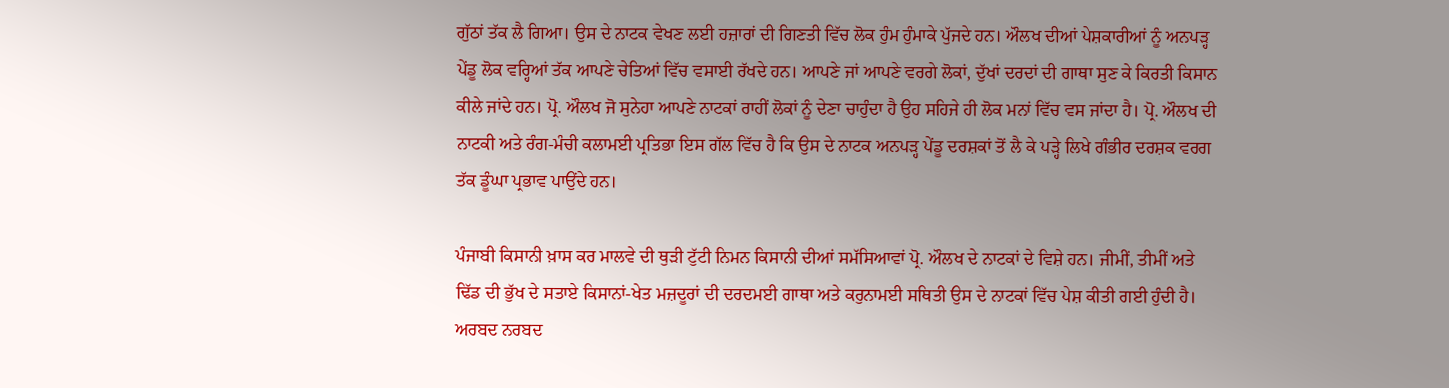ਗੁੱਠਾਂ ਤੱਕ ਲੈ ਗਿਆ। ਉਸ ਦੇ ਨਾਟਕ ਵੇਖਣ ਲਈ ਹਜ਼ਾਰਾਂ ਦੀ ਗਿਣਤੀ ਵਿੱਚ ਲੋਕ ਹੁੰਮ ਹੁੰਮਾਕੇ ਪੁੱਜਦੇ ਹਨ। ਔਲਖ ਦੀਆਂ ਪੇਸ਼ਕਾਰੀਆਂ ਨੂੰ ਅਨਪੜ੍ਹ ਪੇਂਡੂ ਲੋਕ ਵਰ੍ਹਿਆਂ ਤੱਕ ਆਪਣੇ ਚੇਤਿਆਂ ਵਿੱਚ ਵਸਾਈ ਰੱਖਦੇ ਹਨ। ਆਪਣੇ ਜਾਂ ਆਪਣੇ ਵਰਗੇ ਲੋਕਾਂ, ਦੁੱਖਾਂ ਦਰਦਾਂ ਦੀ ਗਾਥਾ ਸੁਣ ਕੇ ਕਿਰਤੀ ਕਿਸਾਨ ਕੀਲੇ ਜਾਂਦੇ ਹਨ। ਪ੍ਰੋ. ਔਲਖ ਜੋ ਸੁਨੇਹਾ ਆਪਣੇ ਨਾਟਕਾਂ ਰਾਹੀਂ ਲੋਕਾਂ ਨੂੰ ਦੇਣਾ ਚਾਹੁੰਦਾ ਹੈ ਉਹ ਸਹਿਜੇ ਹੀ ਲੋਕ ਮਨਾਂ ਵਿੱਚ ਵਸ ਜਾਂਦਾ ਹੈ। ਪ੍ਰੋ. ਔਲਖ ਦੀ ਨਾਟਕੀ ਅਤੇ ਰੰਗ-ਮੰਚੀ ਕਲਾਮਈ ਪ੍ਰਤਿਭਾ ਇਸ ਗੱਲ ਵਿੱਚ ਹੈ ਕਿ ਉਸ ਦੇ ਨਾਟਕ ਅਨਪੜ੍ਹ ਪੇਂਡੂ ਦਰਸ਼ਕਾਂ ਤੋਂ ਲੈ ਕੇ ਪੜ੍ਹੇ ਲਿਖੇ ਗੰਭੀਰ ਦਰਸ਼ਕ ਵਰਗ ਤੱਕ ਡੂੰਘਾ ਪ੍ਰਭਾਵ ਪਾਉਂਦੇ ਹਨ।

ਪੰਜਾਬੀ ਕਿਸਾਨੀ ਖ਼ਾਸ ਕਰ ਮਾਲਵੇ ਦੀ ਥੁੜੀ ਟੁੱਟੀ ਨਿਮਨ ਕਿਸਾਨੀ ਦੀਆਂ ਸਮੱਸਿਆਵਾਂ ਪ੍ਰੋ. ਔਲਖ ਦੇ ਨਾਟਕਾਂ ਦੇ ਵਿਸ਼ੇ ਹਨ। ਜੀਮੀਂ, ਤੀਮੀਂ ਅਤੇ ਢਿੱਡ ਦੀ ਭੁੱਖ ਦੇ ਸਤਾਏ ਕਿਸਾਨਾਂ-ਖੇਤ ਮਜ਼ਦੂਰਾਂ ਦੀ ਦਰਦਮਈ ਗਾਥਾ ਅਤੇ ਕਰੁਨਾਮਈ ਸਥਿਤੀ ਉਸ ਦੇ ਨਾਟਕਾਂ ਵਿੱਚ ਪੇਸ਼ ਕੀਤੀ ਗਈ ਹੁੰਦੀ ਹੈ। ਅਰਬਦ ਨਰਬਦ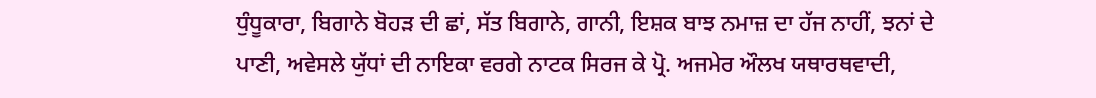ਧੁੰਧੂਕਾਰਾ, ਬਿਗਾਨੇ ਬੋਹੜ ਦੀ ਛਾਂ, ਸੱਤ ਬਿਗਾਨੇ, ਗਾਨੀ, ਇਸ਼ਕ ਬਾਝ ਨਮਾਜ਼ ਦਾ ਹੱਜ ਨਾਹੀਂ, ਝਨਾਂ ਦੇ ਪਾਣੀ, ਅਵੇਸਲੇ ਯੁੱਧਾਂ ਦੀ ਨਾਇਕਾ ਵਰਗੇ ਨਾਟਕ ਸਿਰਜ ਕੇ ਪ੍ਰੋ. ਅਜਮੇਰ ਔਲਖ ਯਥਾਰਥਵਾਦੀ,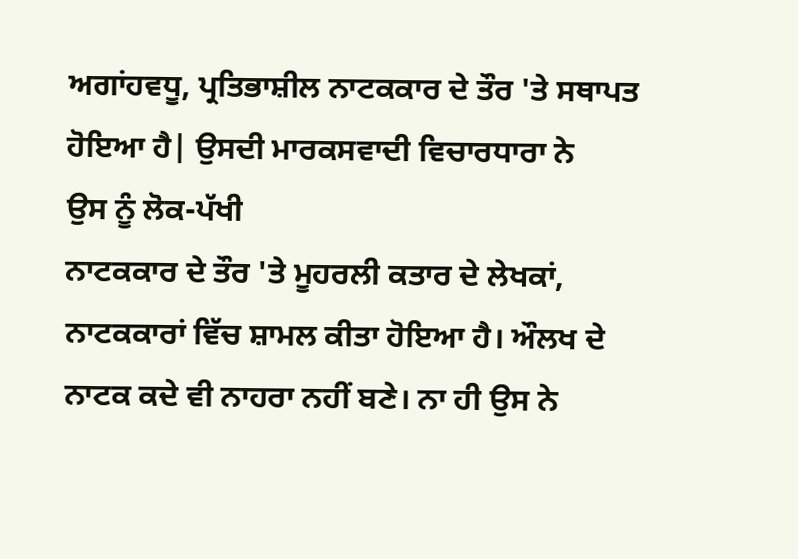ਅਗਾਂਹਵਧੂ, ਪ੍ਰਤਿਭਾਸ਼ੀਲ ਨਾਟਕਕਾਰ ਦੇ ਤੌਰ 'ਤੇ ਸਥਾਪਤ ਹੋਇਆ ਹੈ| ਉਸਦੀ ਮਾਰਕਸਵਾਦੀ ਵਿਚਾਰਧਾਰਾ ਨੇ
ਉਸ ਨੂੰ ਲੋਕ-ਪੱਖੀ
ਨਾਟਕਕਾਰ ਦੇ ਤੌਰ 'ਤੇ ਮੂਹਰਲੀ ਕਤਾਰ ਦੇ ਲੇਖਕਾਂ,
ਨਾਟਕਕਾਰਾਂ ਵਿੱਚ ਸ਼ਾਮਲ ਕੀਤਾ ਹੋਇਆ ਹੈ। ਔਲਖ ਦੇ
ਨਾਟਕ ਕਦੇ ਵੀ ਨਾਹਰਾ ਨਹੀਂ ਬਣੇ। ਨਾ ਹੀ ਉਸ ਨੇ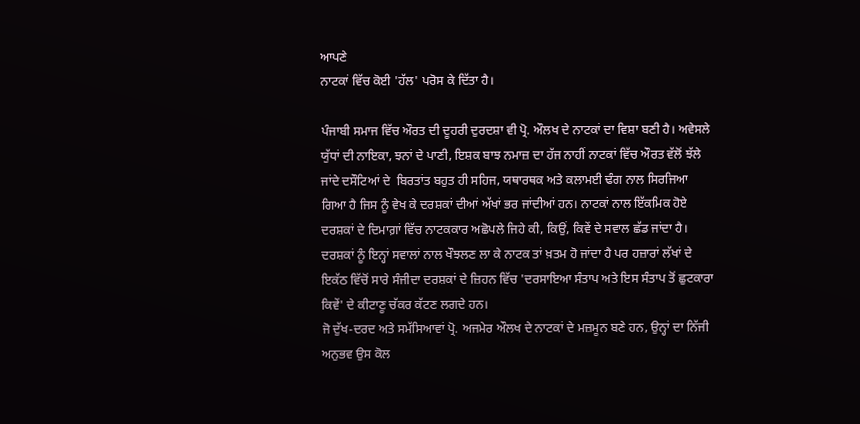ਆਪਣੇ
ਨਾਟਕਾਂ ਵਿੱਚ ਕੋਈ 'ਹੱਲ' ਪਰੋਸ ਕੇ ਦਿੱਤਾ ਹੈ।

ਪੰਜਾਬੀ ਸਮਾਜ ਵਿੱਚ ਔਰਤ ਦੀ ਦੂਹਰੀ ਦੁਰਦਸ਼ਾ ਵੀ ਪ੍ਰੋ. ਔਲਖ ਦੇ ਨਾਟਕਾਂ ਦਾ ਵਿਸ਼ਾ ਬਣੀ ਹੈ। ਅਵੇਸਲੇ ਯੁੱਧਾਂ ਦੀ ਨਾਇਕਾ, ਝਨਾਂ ਦੇ ਪਾਣੀ, ਇਸ਼ਕ ਬਾਝ ਨਮਾਜ਼ ਦਾ ਹੱਜ ਨਾਹੀਂ ਨਾਟਕਾਂ ਵਿੱਚ ਔਰਤ ਵੱਲੋਂ ਝੱਲੇ ਜਾਂਦੇ ਦਸੌਟਿਆਂ ਦੇ  ਬਿਰਤਾਂਤ ਬਹੁਤ ਹੀ ਸਹਿਜ, ਯਥਾਰਥਕ ਅਤੇ ਕਲਾਮਈ ਢੰਗ ਨਾਲ ਸਿਰਜਿਆ ਗਿਆ ਹੈ ਜਿਸ ਨੂੰ ਵੇਖ ਕੇ ਦਰਸ਼ਕਾਂ ਦੀਆਂ ਅੱਖਾਂ ਭਰ ਜਾਂਦੀਆਂ ਹਨ। ਨਾਟਕਾਂ ਨਾਲ ਇੱਕਮਿਕ ਹੋਏ ਦਰਸ਼ਕਾਂ ਦੇ ਦਿਮਾਗ਼ਾਂ ਵਿੱਚ ਨਾਟਕਕਾਰ ਅਛੋਪਲੇ ਜਿਹੇ ਕੀ, ਕਿਉਂ, ਕਿਵੇਂ ਦੇ ਸਵਾਲ ਛੱਡ ਜਾਂਦਾ ਹੈ। ਦਰਸ਼ਕਾਂ ਨੂੰ ਇਨ੍ਹਾਂ ਸਵਾਲਾਂ ਨਾਲ ਖੌਝਲਣ ਲਾ ਕੇ ਨਾਟਕ ਤਾਂ ਖ਼ਤਮ ਹੋ ਜਾਂਦਾ ਹੈ ਪਰ ਹਜ਼ਾਰਾਂ ਲੱਖਾਂ ਦੇ ਇਕੱਠ ਵਿੱਚੋਂ ਸਾਰੇ ਸੰਜੀਦਾ ਦਰਸ਼ਕਾਂ ਦੇ ਜ਼ਿਹਨ ਵਿੱਚ 'ਦਰਸਾਇਆ ਸੰਤਾਪ ਅਤੇ ਇਸ ਸੰਤਾਪ ਤੋਂ ਛੁਟਕਾਰਾ ਕਿਵੇਂ' ਦੇ ਕੀਟਾਣੂ ਚੱਕਰ ਕੱਟਣ ਲਗਦੇ ਹਨ।
ਜੋ ਦੁੱਖ-ਦਰਦ ਅਤੇ ਸਮੱਸਿਆਵਾਂ ਪ੍ਰੋ. ਅਜਮੇਰ ਔਲਖ ਦੇ ਨਾਟਕਾਂ ਦੇ ਮਜ਼ਮੂਨ ਬਣੇ ਹਨ, ਉਨ੍ਹਾਂ ਦਾ ਨਿੱਜੀ ਅਨੁਭਵ ਉਸ ਕੋਲ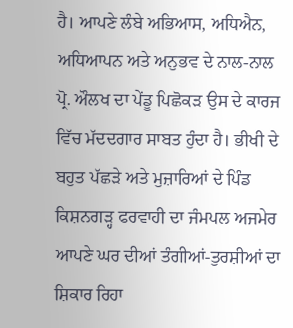ਹੈ। ਆਪਣੇ ਲੰਬੇ ਅਭਿਆਸ, ਅਧਿਐਨ, ਅਧਿਆਪਨ ਅਤੇ ਅਨੁਭਵ ਦੇ ਨਾਲ-ਨਾਲ ਪ੍ਰੋ. ਔਲਖ ਦਾ ਪੇਂਡੂ ਪਿਛੋਕੜ ਉਸ ਦੇ ਕਾਰਜ ਵਿੱਚ ਮੱਦਦਗਾਰ ਸਾਬਤ ਹੁੰਦਾ ਹੈ। ਭੀਖੀ ਦੇ ਬਹੁਤ ਪੱਛੜੇ ਅਤੇ ਮੁਜ਼ਾਰਿਆਂ ਦੇ ਪਿੰਡ ਕਿਸ਼ਨਗੜ੍ਹ ਫਰਵਾਹੀ ਦਾ ਜੰਮਪਲ ਅਜਮੇਰ ਆਪਣੇ ਘਰ ਦੀਆਂ ਤੰਗੀਆਂ-ਤੁਰਸ਼ੀਆਂ ਦਾ ਸ਼ਿਕਾਰ ਰਿਹਾ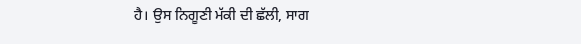ਹੈ। ਉਸ ਨਿਗੂਣੀ ਮੱਕੀ ਦੀ ਛੱਲੀ, ਸਾਗ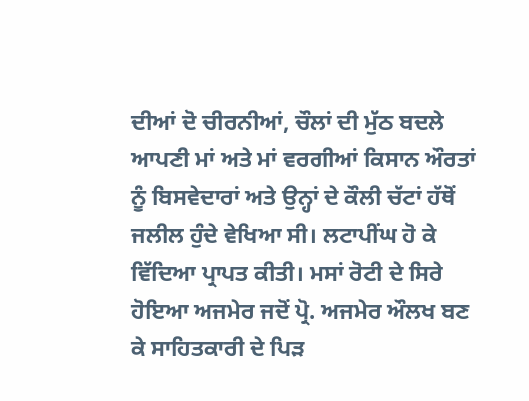ਦੀਆਂ ਦੋ ਚੀਰਨੀਆਂ, ਚੌਲਾਂ ਦੀ ਮੁੱਠ ਬਦਲੇ ਆਪਣੀ ਮਾਂ ਅਤੇ ਮਾਂ ਵਰਗੀਆਂ ਕਿਸਾਨ ਔਰਤਾਂ ਨੂੰ ਬਿਸਵੇਦਾਰਾਂ ਅਤੇ ਉਨ੍ਹਾਂ ਦੇ ਕੌਲੀ ਚੱਟਾਂ ਹੱਥੋਂ ਜਲੀਲ ਹੁੰਦੇ ਵੇਖਿਆ ਸੀ। ਲਟਾਪੀਂਘ ਹੋ ਕੇ ਵਿੱਦਿਆ ਪ੍ਰਾਪਤ ਕੀਤੀ। ਮਸਾਂ ਰੋਟੀ ਦੇ ਸਿਰੇ ਹੋਇਆ ਅਜਮੇਰ ਜਦੋਂ ਪ੍ਰੋ. ਅਜਮੇਰ ਔਲਖ ਬਣ ਕੇ ਸਾਹਿਤਕਾਰੀ ਦੇ ਪਿੜ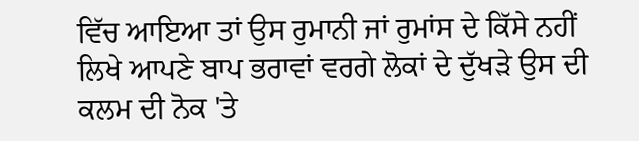ਵਿੱਚ ਆਇਆ ਤਾਂ ਉਸ ਰੁਮਾਨੀ ਜਾਂ ਰੁਮਾਂਸ ਦੇ ਕਿੱਸੇ ਨਹੀਂ ਲਿਖੇ ਆਪਣੇ ਬਾਪ ਭਰਾਵਾਂ ਵਰਗੇ ਲੋਕਾਂ ਦੇ ਦੁੱਖੜੇ ਉਸ ਦੀ ਕਲਮ ਦੀ ਨੋਕ 'ਤੇ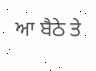ਆ ਬੈਠੇ ਤੇ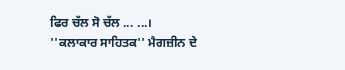ਫਿਰ ਚੱਲ ਸੋ ਚੱਲ ... ...।
''ਕਲਾਕਾਰ ਸਾਹਿਤਕ'' ਮੈਗਜ਼ੀਨ ਦੇ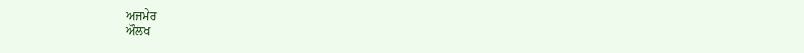ਅਜਮੇਰ
ਔਲਖ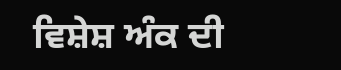ਵਿਸ਼ੇਸ਼ ਅੰਕ ਦੀ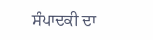ਸੰਪਾਦਕੀ ਦਾ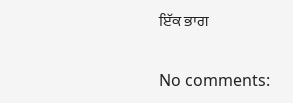ਇੱਕ ਭਾਗ

No comments: